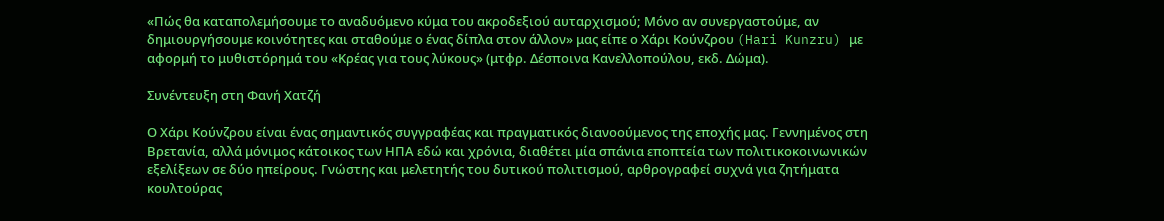«Πώς θα καταπολεμήσουμε το αναδυόμενο κύμα του ακροδεξιού αυταρχισμού; Μόνο αν συνεργαστούμε, αν δημιουργήσουμε κοινότητες και σταθούμε ο ένας δίπλα στον άλλον» μας είπε ο Χάρι Κούνζρου (Hari Kunzru) με αφορμή το μυθιστόρημά του «Κρέας για τους λύκους» (μτφρ. Δέσποινα Κανελλοπούλου, εκδ. Δώμα).

Συνέντευξη στη Φανή Χατζή

Ο Χάρι Κούνζρου είναι ένας σημαντικός συγγραφέας και πραγματικός διανοούμενος της εποχής μας. Γεννημένος στη Βρετανία, αλλά μόνιμος κάτοικος των ΗΠΑ εδώ και χρόνια, διαθέτει μία σπάνια εποπτεία των πολιτικοκοινωνικών εξελίξεων σε δύο ηπείρους. Γνώστης και μελετητής του δυτικού πολιτισμού, αρθρογραφεί συχνά για ζητήματα κουλτούρας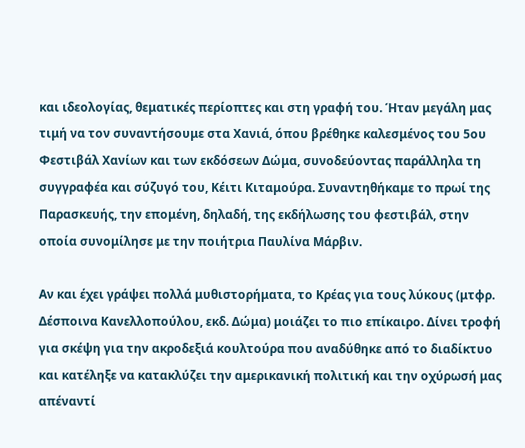και ιδεολογίας, θεματικές περίοπτες και στη γραφή του. Ήταν μεγάλη μας τιμή να τον συναντήσουμε στα Χανιά, όπου βρέθηκε καλεσμένος του 5ου Φεστιβάλ Χανίων και των εκδόσεων Δώμα, συνοδεύοντας παράλληλα τη συγγραφέα και σύζυγό του, Κέιτι Κιταμούρα. Συναντηθήκαμε το πρωί της Παρασκευής, την επομένη, δηλαδή, της εκδήλωσης του φεστιβάλ, στην οποία συνομίλησε με την ποιήτρια Παυλίνα Μάρβιν.

Αν και έχει γράψει πολλά μυθιστορήματα, το Κρέας για τους λύκους (μτφρ. Δέσποινα Κανελλοπούλου, εκδ. Δώμα) μοιάζει το πιο επίκαιρο. Δίνει τροφή για σκέψη για την ακροδεξιά κουλτούρα που αναδύθηκε από το διαδίκτυο και κατέληξε να κατακλύζει την αμερικανική πολιτική και την οχύρωσή μας απέναντί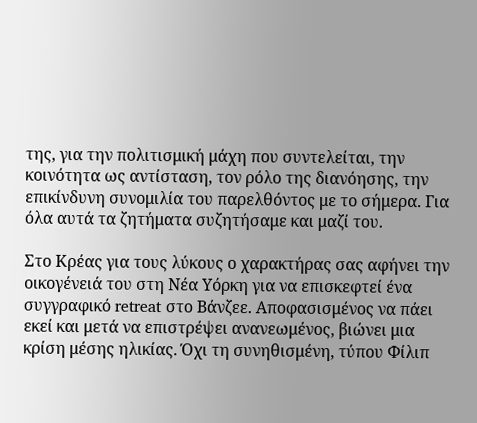της, για την πολιτισμική μάχη που συντελείται, την κοινότητα ως αντίσταση, τον ρόλο της διανόησης, την επικίνδυνη συνομιλία του παρελθόντος με το σήμερα. Για όλα αυτά τα ζητήματα συζητήσαμε και μαζί του.

Στο Κρέας για τους λύκους ο χαρακτήρας σας αφήνει την οικογένειά του στη Νέα Υόρκη για να επισκεφτεί ένα συγγραφικό retreat στο Βάνζεε. Αποφασισμένος να πάει εκεί και μετά να επιστρέψει ανανεωμένος, βιώνει μια κρίση μέσης ηλικίας. Όχι τη συνηθισμένη, τύπου Φίλιπ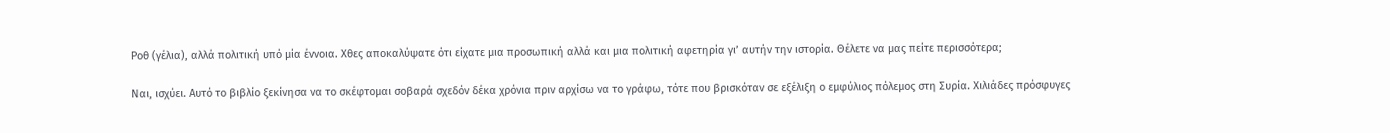Ροθ (γέλια), αλλά πολιτική υπό μία έννοια. Χθες αποκαλύψατε ότι είχατε μια προσωπική αλλά και μια πολιτική αφετηρία γι’ αυτήν την ιστορία. Θέλετε να μας πείτε περισσότερα;

Ναι, ισχύει. Αυτό το βιβλίο ξεκίνησα να το σκέφτομαι σοβαρά σχεδόν δέκα χρόνια πριν αρχίσω να το γράφω, τότε που βρισκόταν σε εξέλιξη ο εμφύλιος πόλεμος στη Συρία. Χιλιάδες πρόσφυγες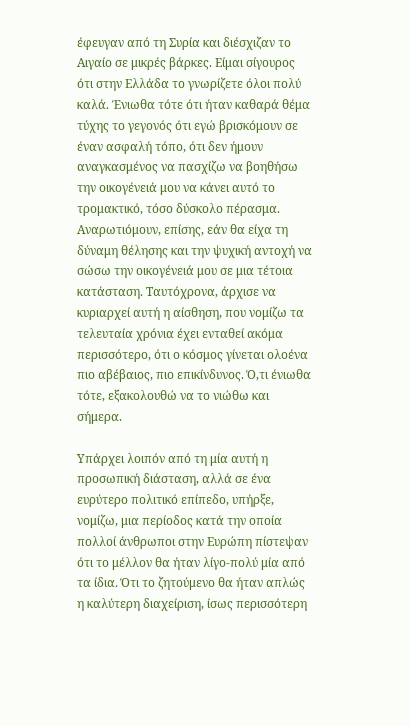έφευγαν από τη Συρία και διέσχιζαν το Αιγαίο σε μικρές βάρκες. Είμαι σίγουρος ότι στην Ελλάδα το γνωρίζετε όλοι πολύ καλά. Ένιωθα τότε ότι ήταν καθαρά θέμα τύχης το γεγονός ότι εγώ βρισκόμουν σε έναν ασφαλή τόπο, ότι δεν ήμουν αναγκασμένος να πασχίζω να βοηθήσω την οικογένειά μου να κάνει αυτό τo τρομακτικό, τόσο δύσκολo πέρασμα. Αναρωτιόμουν, επίσης, εάν θα είχα τη δύναμη θέλησης και την ψυχική αντοχή να σώσω την οικογένειά μου σε μια τέτοια κατάσταση. Ταυτόχρονα, άρχισε να κυριαρχεί αυτή η αίσθηση, που νομίζω τα τελευταία χρόνια έχει ενταθεί ακόμα περισσότερο, ότι ο κόσμος γίνεται ολοένα πιο αβέβαιος, πιο επικίνδυνος. Ό,τι ένιωθα τότε, εξακολουθώ να το νιώθω και σήμερα.

Υπάρχει λοιπόν από τη μία αυτή η προσωπική διάσταση, αλλά σε ένα ευρύτερο πολιτικό επίπεδο, υπήρξε, νομίζω, μια περίοδος κατά την οποία πολλοί άνθρωποι στην Ευρώπη πίστεψαν ότι το μέλλον θα ήταν λίγο-πολύ μία από τα ίδια. Ότι το ζητούμενο θα ήταν απλώς η καλύτερη διαχείριση, ίσως περισσότερη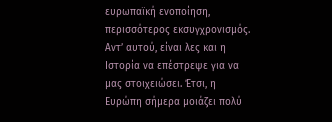ευρωπαϊκή ενοποίηση, περισσότερος εκσυγχρονισμός. Αντ’ αυτού, είναι λες και η Ιστορία να επέστρεψε για να μας στοιχειώσει. Έτσι, η Ευρώπη σήμερα μοιάζει πολύ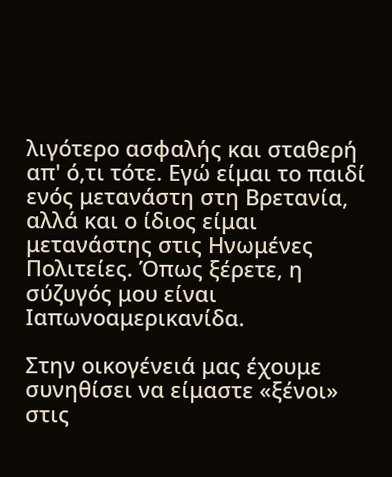λιγότερο ασφαλής και σταθερή απ' ό,τι τότε. Εγώ είμαι το παιδί ενός μετανάστη στη Βρετανία, αλλά και ο ίδιος είμαι μετανάστης στις Ηνωμένες Πολιτείες. Όπως ξέρετε, η σύζυγός μου είναι Ιαπωνοαμερικανίδα.

Στην οικογένειά μας έχουμε συνηθίσει να είμαστε «ξένοι» στις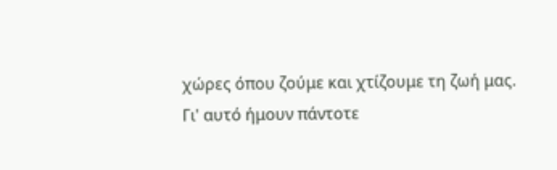χώρες όπου ζούμε και χτίζουμε τη ζωή μας. Γι' αυτό ήμουν πάντοτε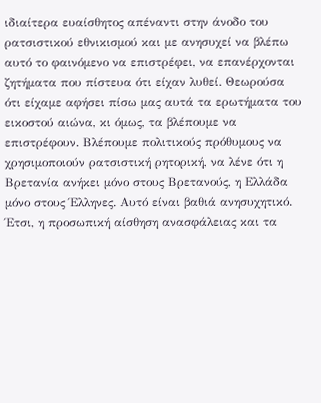ιδιαίτερα ευαίσθητος απέναντι στην άνοδο του ρατσιστικού εθνικισμού και με ανησυχεί να βλέπω αυτό το φαινόμενο να επιστρέφει, να επανέρχονται ζητήματα που πίστευα ότι είχαν λυθεί. Θεωρούσα ότι είχαμε αφήσει πίσω μας αυτά τα ερωτήματα του εικοστού αιώνα, κι όμως, τα βλέπουμε να επιστρέφουν. Βλέπουμε πολιτικούς πρόθυμους να χρησιμοποιούν ρατσιστική ρητορική, να λένε ότι η Βρετανία ανήκει μόνο στους Βρετανούς, η Ελλάδα μόνο στους Έλληνες. Αυτό είναι βαθιά ανησυχητικό. Έτσι, η προσωπική αίσθηση ανασφάλειας και τα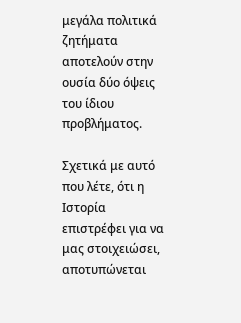μεγάλα πολιτικά ζητήματα αποτελούν στην ουσία δύο όψεις του ίδιου προβλήματος.

Σχετικά με αυτό που λέτε, ότι η Ιστορία επιστρέφει για να μας στοιχειώσει, αποτυπώνεται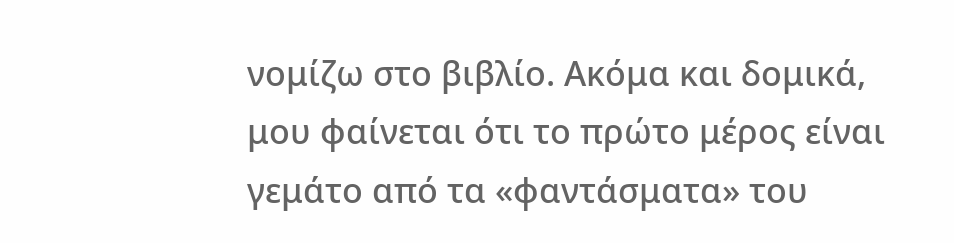νομίζω στο βιβλίο. Ακόμα και δομικά, μου φαίνεται ότι το πρώτο μέρος είναι γεμάτο από τα «φαντάσματα» του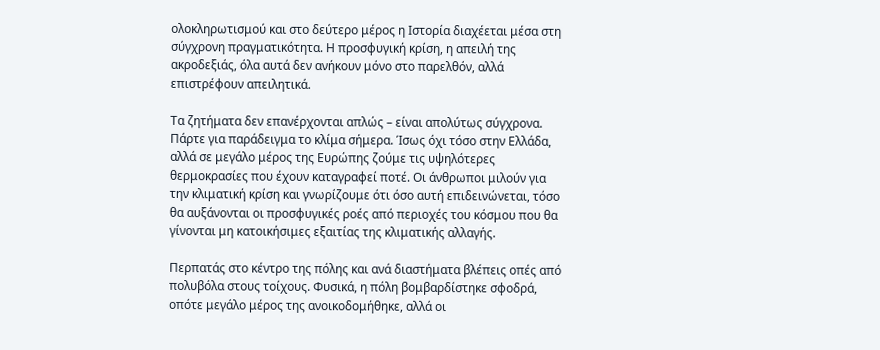ολοκληρωτισμού και στο δεύτερο μέρος η Ιστορία διαχέεται μέσα στη σύγχρονη πραγματικότητα. Η προσφυγική κρίση, η απειλή της ακροδεξιάς, όλα αυτά δεν ανήκουν μόνο στο παρελθόν, αλλά επιστρέφουν απειλητικά.

Τα ζητήματα δεν επανέρχονται απλώς – είναι απολύτως σύγχρονα. Πάρτε για παράδειγμα το κλίμα σήμερα. Ίσως όχι τόσο στην Ελλάδα, αλλά σε μεγάλο μέρος της Ευρώπης ζούμε τις υψηλότερες θερμοκρασίες που έχουν καταγραφεί ποτέ. Οι άνθρωποι μιλούν για την κλιματική κρίση και γνωρίζουμε ότι όσο αυτή επιδεινώνεται, τόσο θα αυξάνονται οι προσφυγικές ροές από περιοχές του κόσμου που θα γίνονται μη κατοικήσιμες εξαιτίας της κλιματικής αλλαγής.

Περπατάς στο κέντρο της πόλης και ανά διαστήματα βλέπεις οπές από πολυβόλα στους τοίχους. Φυσικά, η πόλη βομβαρδίστηκε σφοδρά, οπότε μεγάλο μέρος της ανοικοδομήθηκε, αλλά οι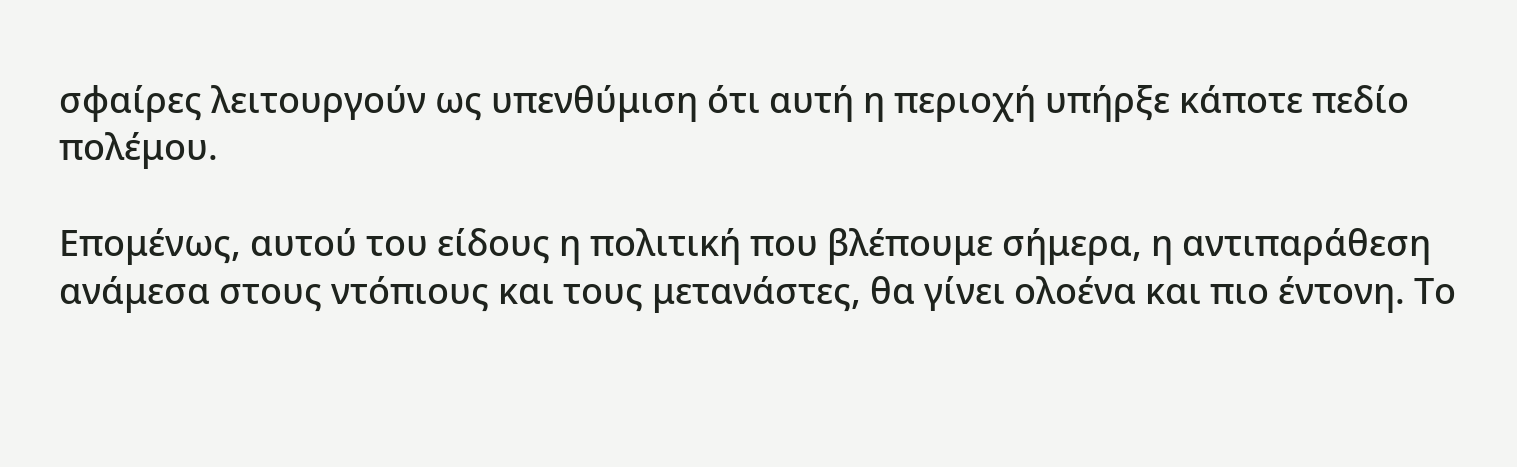σφαίρες λειτουργούν ως υπενθύμιση ότι αυτή η περιοχή υπήρξε κάποτε πεδίο πολέμου.

Επομένως, αυτού του είδους η πολιτική που βλέπουμε σήμερα, η αντιπαράθεση ανάμεσα στους ντόπιους και τους μετανάστες, θα γίνει ολοένα και πιο έντονη. Το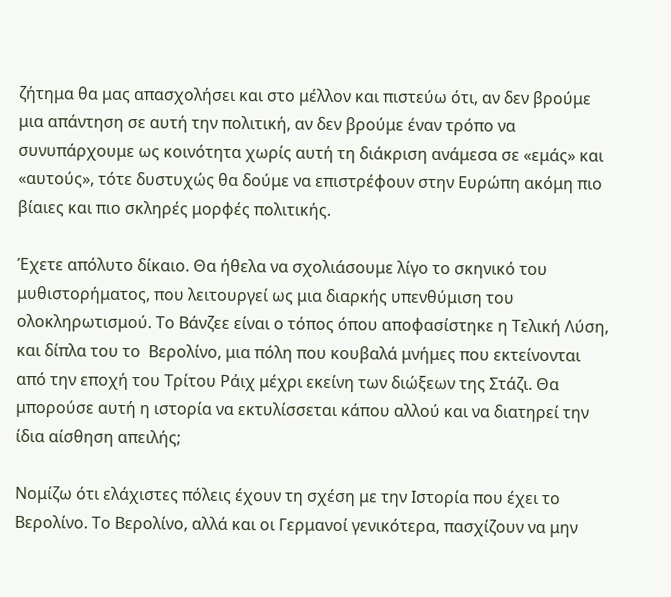ζήτημα θα μας απασχολήσει και στο μέλλον και πιστεύω ότι, αν δεν βρούμε μια απάντηση σε αυτή την πολιτική, αν δεν βρούμε έναν τρόπο να συνυπάρχουμε ως κοινότητα χωρίς αυτή τη διάκριση ανάμεσα σε «εμάς» και «αυτούς», τότε δυστυχώς θα δούμε να επιστρέφουν στην Ευρώπη ακόμη πιο βίαιες και πιο σκληρές μορφές πολιτικής.

Έχετε απόλυτο δίκαιο. Θα ήθελα να σχολιάσουμε λίγο το σκηνικό του μυθιστορήματος, που λειτουργεί ως μια διαρκής υπενθύμιση του ολοκληρωτισμού. Το Βάνζεε είναι ο τόπος όπου αποφασίστηκε η Τελική Λύση, και δίπλα του το  Βερολίνο, μια πόλη που κουβαλά μνήμες που εκτείνονται από την εποχή του Τρίτου Ράιχ μέχρι εκείνη των διώξεων της Στάζι. Θα μπορούσε αυτή η ιστορία να εκτυλίσσεται κάπου αλλού και να διατηρεί την ίδια αίσθηση απειλής;

Νομίζω ότι ελάχιστες πόλεις έχουν τη σχέση με την Ιστορία που έχει το Βερολίνο. Το Βερολίνο, αλλά και οι Γερμανοί γενικότερα, πασχίζουν να μην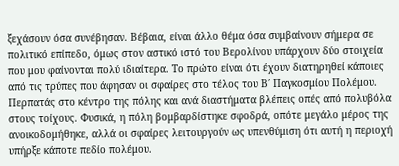ξεχάσουν όσα συνέβησαν. Βέβαια, είναι άλλο θέμα όσα συμβαίνουν σήμερα σε πολιτικό επίπεδο, όμως στον αστικό ιστό του Βερολίνου υπάρχουν δύο στοιχεία που μου φαίνονται πολύ ιδιαίτερα. Το πρώτο είναι ότι έχουν διατηρηθεί κάποιες από τις τρύπες που άφησαν οι σφαίρες στο τέλος του Β΄ Παγκοσμίου Πολέμου. Περπατάς στο κέντρο της πόλης και ανά διαστήματα βλέπεις οπές από πολυβόλα στους τοίχους. Φυσικά, η πόλη βομβαρδίστηκε σφοδρά, οπότε μεγάλο μέρος της ανοικοδομήθηκε, αλλά οι σφαίρες λειτουργούν ως υπενθύμιση ότι αυτή η περιοχή υπήρξε κάποτε πεδίο πολέμου.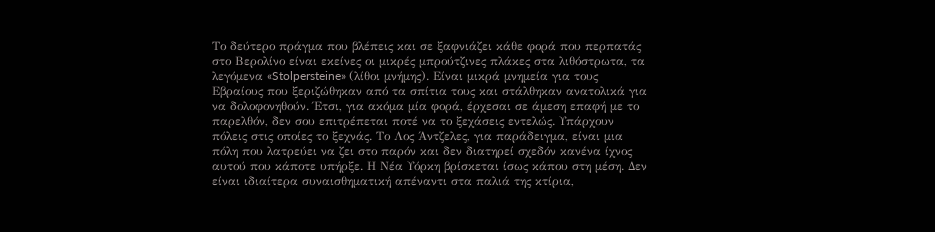Το δεύτερο πράγμα που βλέπεις και σε ξαφνιάζει κάθε φορά που περπατάς στο Βερολίνο είναι εκείνες οι μικρές μπρούτζινες πλάκες στα λιθόστρωτα, τα λεγόμενα «Stolpersteine» (λίθοι μνήμης). Είναι μικρά μνημεία για τους Εβραίους που ξεριζώθηκαν από τα σπίτια τους και στάλθηκαν ανατολικά για να δολοφονηθούν. Έτσι, για ακόμα μία φορά, έρχεσαι σε άμεση επαφή με το παρελθόν, δεν σου επιτρέπεται ποτέ να το ξεχάσεις εντελώς. Υπάρχουν πόλεις στις οποίες το ξεχνάς. Το Λος Άντζελες, για παράδειγμα, είναι μια πόλη που λατρεύει να ζει στο παρόν και δεν διατηρεί σχεδόν κανένα ίχνος αυτού που κάποτε υπήρξε. Η Νέα Υόρκη βρίσκεται ίσως κάπου στη μέση. Δεν είναι ιδιαίτερα συναισθηματική απέναντι στα παλιά της κτίρια,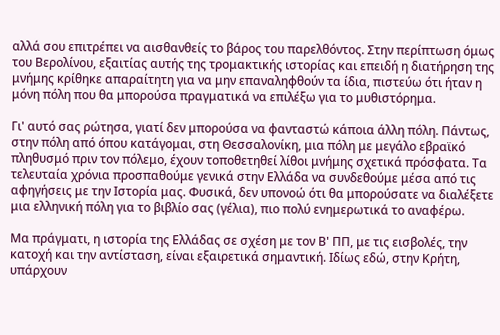αλλά σου επιτρέπει να αισθανθείς το βάρος του παρελθόντος. Στην περίπτωση όμως του Βερολίνου, εξαιτίας αυτής της τρομακτικής ιστορίας και επειδή η διατήρηση της μνήμης κρίθηκε απαραίτητη για να μην επαναληφθούν τα ίδια, πιστεύω ότι ήταν η μόνη πόλη που θα μπορούσα πραγματικά να επιλέξω για το μυθιστόρημα.

Γι' αυτό σας ρώτησα, γιατί δεν μπορούσα να φανταστώ κάποια άλλη πόλη. Πάντως, στην πόλη από όπου κατάγομαι, στη Θεσσαλονίκη, μια πόλη με μεγάλο εβραϊκό πληθυσμό πριν τον πόλεμο, έχουν τοποθετηθεί λίθοι μνήμης σχετικά πρόσφατα. Τα τελευταία χρόνια προσπαθούμε γενικά στην Ελλάδα να συνδεθούμε μέσα από τις αφηγήσεις με την Ιστορία μας. Φυσικά, δεν υπονοώ ότι θα μπορούσατε να διαλέξετε μια ελληνική πόλη για το βιβλίο σας (γέλια), πιο πολύ ενημερωτικά το αναφέρω.

Μα πράγματι, η ιστορία της Ελλάδας σε σχέση με τον Β' ΠΠ, με τις εισβολές, την κατοχή και την αντίσταση, είναι εξαιρετικά σημαντική. Ιδίως εδώ, στην Κρήτη, υπάρχουν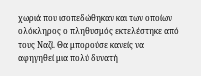χωριά που ισοπεδώθηκαν και των οποίων ολόκληρος ο πληθυσμός εκτελέστηκε από τους Ναζί. Θα μπορούσε κανείς να αφηγηθεί μια πολύ δυνατή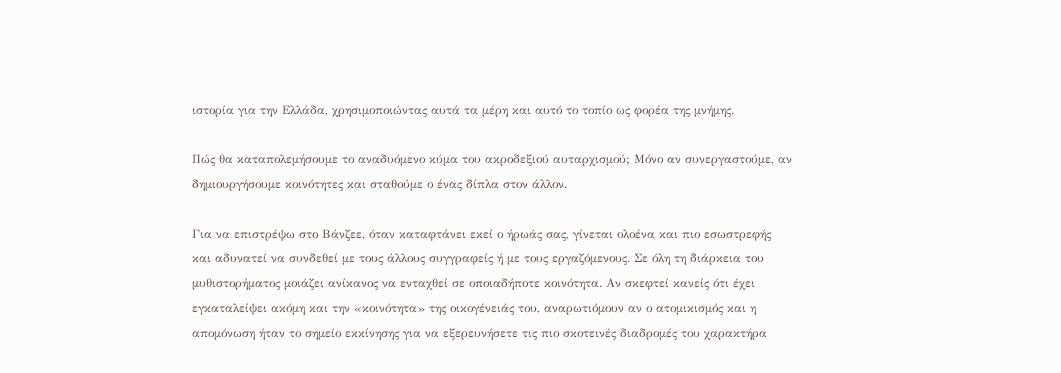ιστορία για την Ελλάδα, χρησιμοποιώντας αυτά τα μέρη και αυτό το τοπίο ως φορέα της μνήμης.

Πώς θα καταπολεμήσουμε το αναδυόμενο κύμα του ακροδεξιού αυταρχισμού; Μόνο αν συνεργαστούμε, αν δημιουργήσουμε κοινότητες και σταθούμε ο ένας δίπλα στον άλλον.

Για να επιστρέψω στο Βάνζεε, όταν καταφτάνει εκεί ο ήρωάς σας, γίνεται ολοένα και πιο εσωστρεφής και αδυνατεί να συνδεθεί με τους άλλους συγγραφείς ή με τους εργαζόμενους. Σε όλη τη διάρκεια του μυθιστορήματος μοιάζει ανίκανος να ενταχθεί σε οποιαδήποτε κοινότητα. Αν σκεφτεί κανείς ότι έχει εγκαταλείψει ακόμη και την «κοινότητα» της οικογένειάς του, αναρωτιόμουν αν ο ατομικισμός και η απομόνωση ήταν το σημείο εκκίνησης για να εξερευνήσετε τις πιο σκοτεινές διαδρομές του χαρακτήρα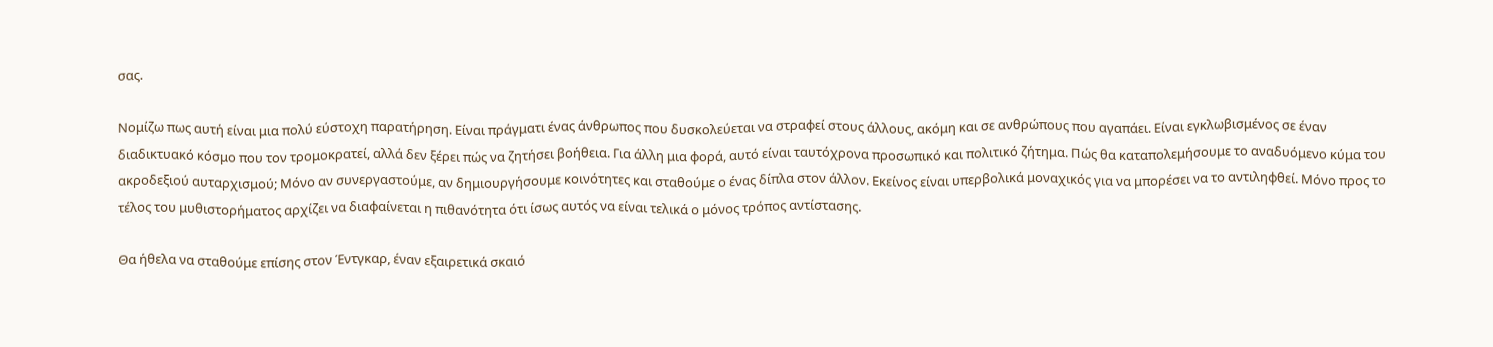σας.

Νομίζω πως αυτή είναι μια πολύ εύστοχη παρατήρηση. Είναι πράγματι ένας άνθρωπος που δυσκολεύεται να στραφεί στους άλλους, ακόμη και σε ανθρώπους που αγαπάει. Είναι εγκλωβισμένος σε έναν διαδικτυακό κόσμο που τον τρομοκρατεί, αλλά δεν ξέρει πώς να ζητήσει βοήθεια. Για άλλη μια φορά, αυτό είναι ταυτόχρονα προσωπικό και πολιτικό ζήτημα. Πώς θα καταπολεμήσουμε το αναδυόμενο κύμα του ακροδεξιού αυταρχισμού; Μόνο αν συνεργαστούμε, αν δημιουργήσουμε κοινότητες και σταθούμε ο ένας δίπλα στον άλλον. Εκείνος είναι υπερβολικά μοναχικός για να μπορέσει να το αντιληφθεί. Μόνο προς το τέλος του μυθιστορήματος αρχίζει να διαφαίνεται η πιθανότητα ότι ίσως αυτός να είναι τελικά ο μόνος τρόπος αντίστασης.

Θα ήθελα να σταθούμε επίσης στον Έντγκαρ, έναν εξαιρετικά σκαιό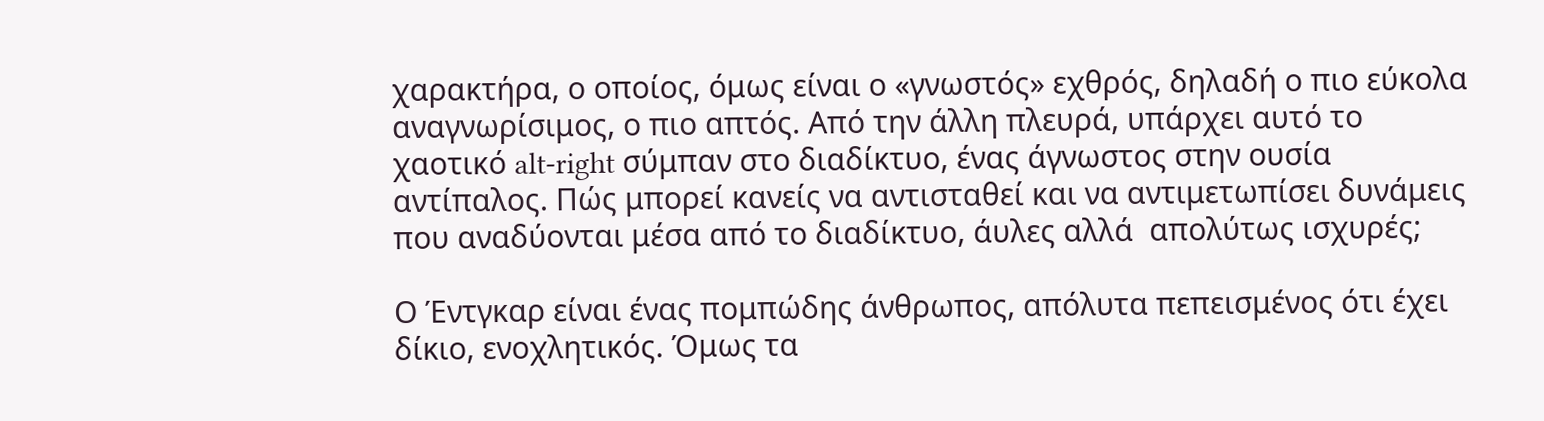χαρακτήρα, ο οποίος, όμως είναι ο «γνωστός» εχθρός, δηλαδή ο πιο εύκολα αναγνωρίσιμος, ο πιο απτός. Από την άλλη πλευρά, υπάρχει αυτό το χαοτικό alt-right σύμπαν στο διαδίκτυο, ένας άγνωστος στην ουσία αντίπαλος. Πώς μπορεί κανείς να αντισταθεί και να αντιμετωπίσει δυνάμεις που αναδύονται μέσα από το διαδίκτυο, άυλες αλλά  απολύτως ισχυρές;

Ο Έντγκαρ είναι ένας πομπώδης άνθρωπος, απόλυτα πεπεισμένος ότι έχει δίκιο, ενοχλητικός. Όμως τα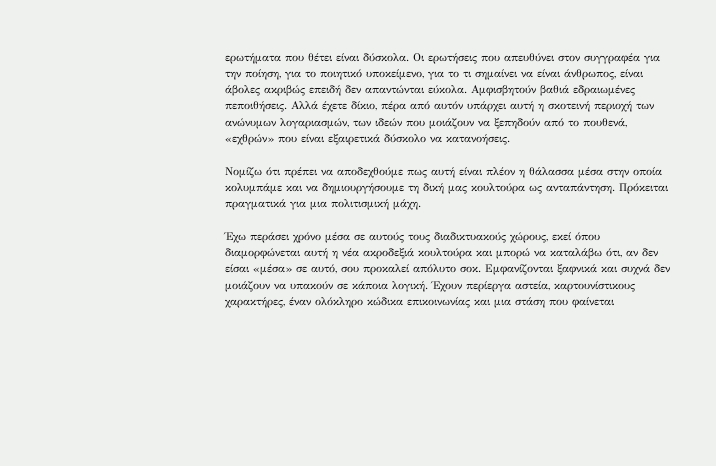ερωτήματα που θέτει είναι δύσκολα. Οι ερωτήσεις που απευθύνει στον συγγραφέα για την ποίηση, για το ποιητικό υποκείμενο, για το τι σημαίνει να είναι άνθρωπος, είναι άβολες ακριβώς επειδή δεν απαντώνται εύκολα. Αμφισβητούν βαθιά εδραιωμένες πεποιθήσεις. Αλλά έχετε δίκιο, πέρα από αυτόν υπάρχει αυτή η σκοτεινή περιοχή των ανώνυμων λογαριασμών, των ιδεών που μοιάζουν να ξεπηδούν από το πουθενά, «εχθρών» που είναι εξαιρετικά δύσκολο να κατανοήσεις.

Νομίζω ότι πρέπει να αποδεχθούμε πως αυτή είναι πλέον η θάλασσα μέσα στην οποία κολυμπάμε και να δημιουργήσουμε τη δική μας κουλτούρα ως ανταπάντηση. Πρόκειται πραγματικά για μια πολιτισμική μάχη.

Έχω περάσει χρόνο μέσα σε αυτούς τους διαδικτυακούς χώρους, εκεί όπου διαμορφώνεται αυτή η νέα ακροδεξιά κουλτούρα και μπορώ να καταλάβω ότι, αν δεν είσαι «μέσα» σε αυτό, σου προκαλεί απόλυτο σοκ. Εμφανίζονται ξαφνικά και συχνά δεν μοιάζουν να υπακούν σε κάποια λογική. Έχουν περίεργα αστεία, καρτουνίστικους χαρακτήρες, έναν ολόκληρο κώδικα επικοινωνίας και μια στάση που φαίνεται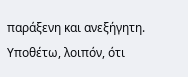παράξενη και ανεξήγητη. Υποθέτω, λοιπόν, ότι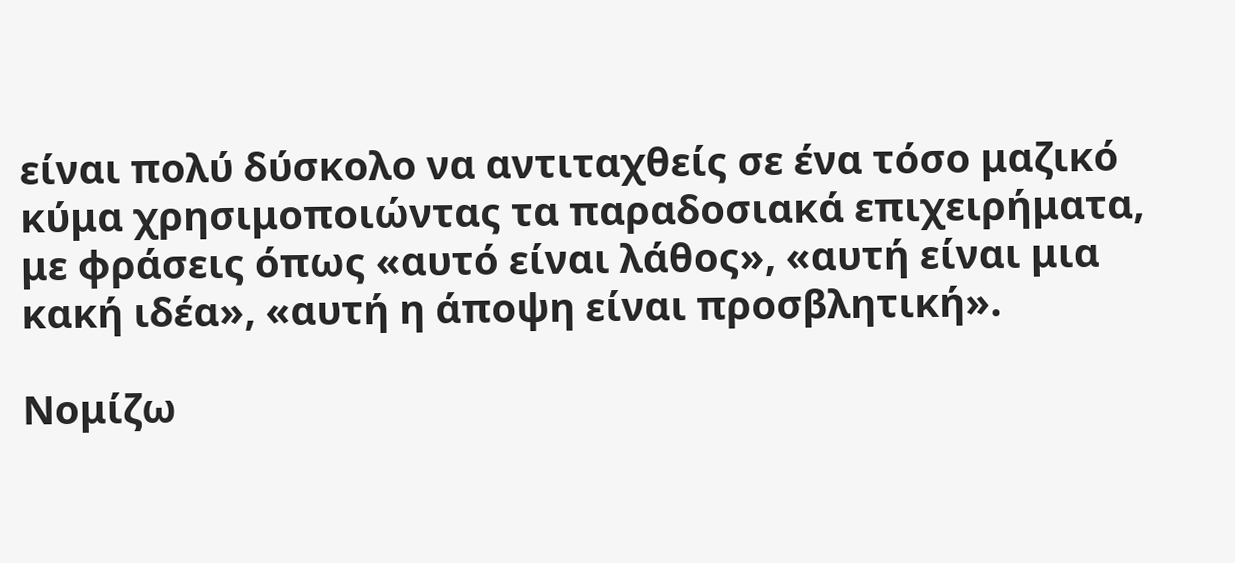είναι πολύ δύσκολο να αντιταχθείς σε ένα τόσο μαζικό κύμα χρησιμοποιώντας τα παραδοσιακά επιχειρήματα, με φράσεις όπως «αυτό είναι λάθος», «αυτή είναι μια κακή ιδέα», «αυτή η άποψη είναι προσβλητική».

Νομίζω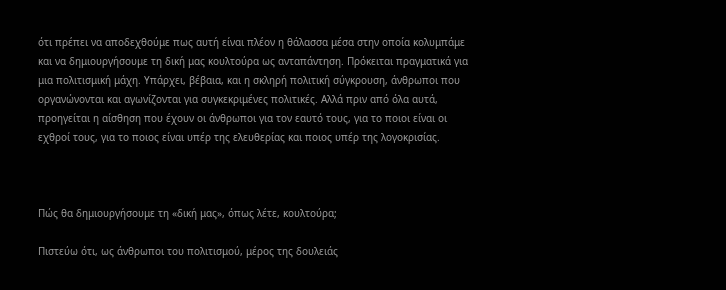ότι πρέπει να αποδεχθούμε πως αυτή είναι πλέον η θάλασσα μέσα στην οποία κολυμπάμε και να δημιουργήσουμε τη δική μας κουλτούρα ως ανταπάντηση. Πρόκειται πραγματικά για μια πολιτισμική μάχη. Υπάρχει, βέβαια, και η σκληρή πολιτική σύγκρουση, άνθρωποι που οργανώνονται και αγωνίζονται για συγκεκριμένες πολιτικές. Αλλά πριν από όλα αυτά, προηγείται η αίσθηση που έχουν οι άνθρωποι για τον εαυτό τους, για το ποιοι είναι οι εχθροί τους, για το ποιος είναι υπέρ της ελευθερίας και ποιος υπέρ της λογοκρισίας.



Πώς θα δημιουργήσουμε τη «δική μας», όπως λέτε, κουλτούρα;

Πιστεύω ότι, ως άνθρωποι του πολιτισμού, μέρος της δουλειάς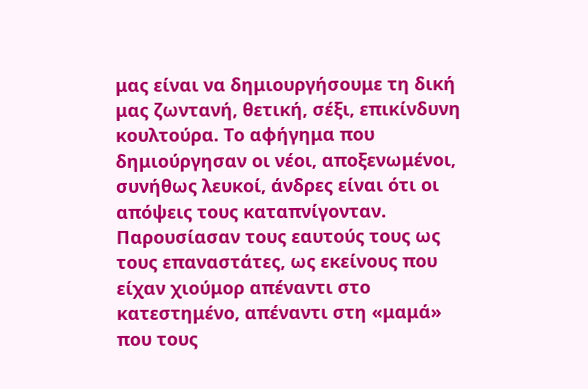μας είναι να δημιουργήσουμε τη δική μας ζωντανή, θετική, σέξι, επικίνδυνη κουλτούρα. Το αφήγημα που δημιούργησαν οι νέοι, αποξενωμένοι, συνήθως λευκοί, άνδρες είναι ότι οι απόψεις τους καταπνίγονταν. Παρουσίασαν τους εαυτούς τους ως τους επαναστάτες, ως εκείνους που είχαν χιούμορ απέναντι στο κατεστημένο, απέναντι στη «μαμά» που τους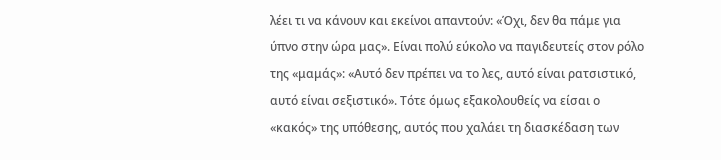λέει τι να κάνουν και εκείνοι απαντούν: «Όχι, δεν θα πάμε για ύπνο στην ώρα μας». Είναι πολύ εύκολο να παγιδευτείς στον ρόλο της «μαμάς»: «Αυτό δεν πρέπει να το λες, αυτό είναι ρατσιστικό, αυτό είναι σεξιστικό». Τότε όμως εξακολουθείς να είσαι ο «κακός» της υπόθεσης, αυτός που χαλάει τη διασκέδαση των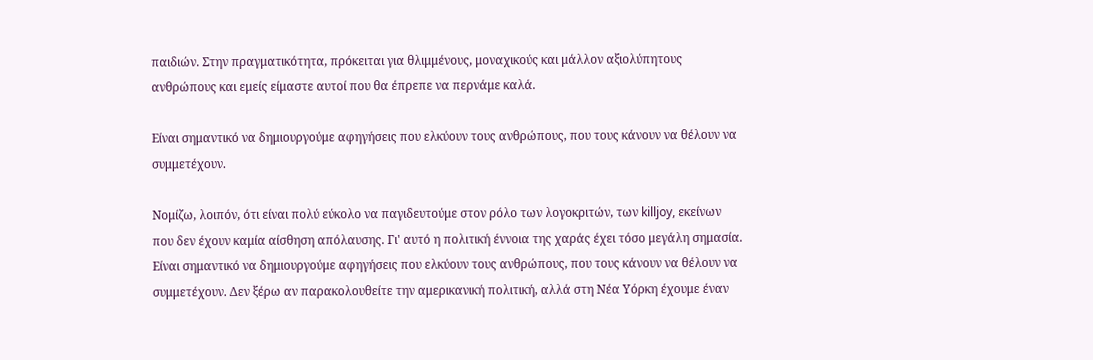παιδιών. Στην πραγματικότητα, πρόκειται για θλιμμένους, μοναχικούς και μάλλον αξιολύπητους ανθρώπους και εμείς είμαστε αυτοί που θα έπρεπε να περνάμε καλά.

Είναι σημαντικό να δημιουργούμε αφηγήσεις που ελκύουν τους ανθρώπους, που τους κάνουν να θέλουν να συμμετέχουν.

Νομίζω, λοιπόν, ότι είναι πολύ εύκολο να παγιδευτούμε στον ρόλο των λογοκριτών, των killjoy, εκείνων που δεν έχουν καμία αίσθηση απόλαυσης. Γι' αυτό η πολιτική έννοια της χαράς έχει τόσο μεγάλη σημασία. Είναι σημαντικό να δημιουργούμε αφηγήσεις που ελκύουν τους ανθρώπους, που τους κάνουν να θέλουν να συμμετέχουν. Δεν ξέρω αν παρακολουθείτε την αμερικανική πολιτική, αλλά στη Νέα Υόρκη έχουμε έναν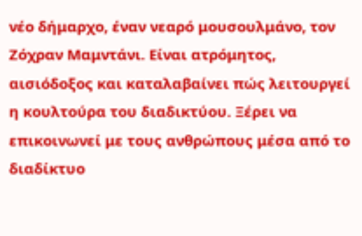νέο δήμαρχο, έναν νεαρό μουσουλμάνο, τον Ζόχραν Μαμντάνι. Είναι ατρόμητος, αισιόδοξος και καταλαβαίνει πώς λειτουργεί η κουλτούρα του διαδικτύου. Ξέρει να επικοινωνεί με τους ανθρώπους μέσα από το διαδίκτυο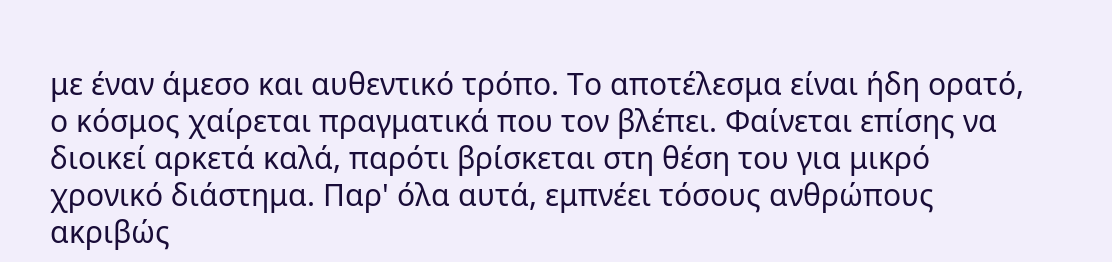με έναν άμεσο και αυθεντικό τρόπο. Το αποτέλεσμα είναι ήδη ορατό, ο κόσμος χαίρεται πραγματικά που τον βλέπει. Φαίνεται επίσης να διοικεί αρκετά καλά, παρότι βρίσκεται στη θέση του για μικρό χρονικό διάστημα. Παρ' όλα αυτά, εμπνέει τόσους ανθρώπους ακριβώς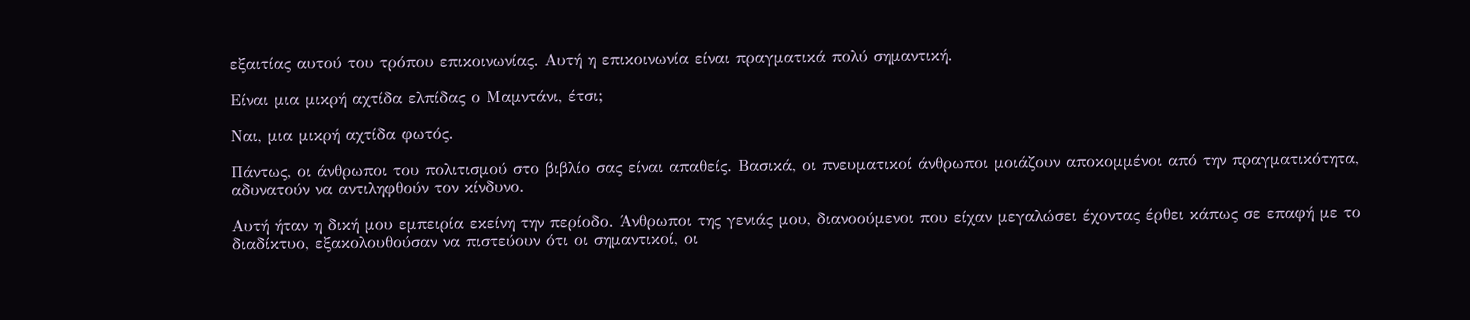εξαιτίας αυτού του τρόπου επικοινωνίας. Αυτή η επικοινωνία είναι πραγματικά πολύ σημαντική.

Είναι μια μικρή αχτίδα ελπίδας ο Μαμντάνι, έτσι;

Ναι, μια μικρή αχτίδα φωτός.

Πάντως, οι άνθρωποι του πολιτισμού στο βιβλίο σας είναι απαθείς. Βασικά, οι πνευματικοί άνθρωποι μοιάζουν αποκομμένοι από την πραγματικότητα, αδυνατούν να αντιληφθούν τον κίνδυνο.

Αυτή ήταν η δική μου εμπειρία εκείνη την περίοδο. Άνθρωποι της γενιάς μου, διανοούμενοι που είχαν μεγαλώσει έχοντας έρθει κάπως σε επαφή με το διαδίκτυο, εξακολουθούσαν να πιστεύουν ότι οι σημαντικοί, οι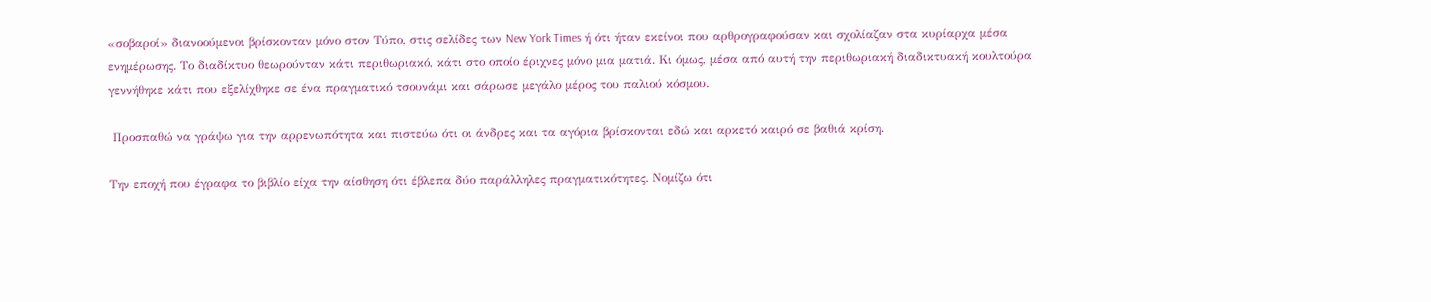«σοβαροί» διανοούμενοι βρίσκονταν μόνο στον Τύπο, στις σελίδες των New York Times ή ότι ήταν εκείνοι που αρθρογραφούσαν και σχολίαζαν στα κυρίαρχα μέσα ενημέρωσης. Το διαδίκτυο θεωρούνταν κάτι περιθωριακό, κάτι στο οποίο έριχνες μόνο μια ματιά. Κι όμως, μέσα από αυτή την περιθωριακή διαδικτυακή κουλτούρα γεννήθηκε κάτι που εξελίχθηκε σε ένα πραγματικό τσουνάμι και σάρωσε μεγάλο μέρος του παλιού κόσμου.

 Προσπαθώ να γράψω για την αρρενωπότητα και πιστεύω ότι οι άνδρες και τα αγόρια βρίσκονται εδώ και αρκετό καιρό σε βαθιά κρίση.

Την εποχή που έγραφα το βιβλίο είχα την αίσθηση ότι έβλεπα δύο παράλληλες πραγματικότητες. Νομίζω ότι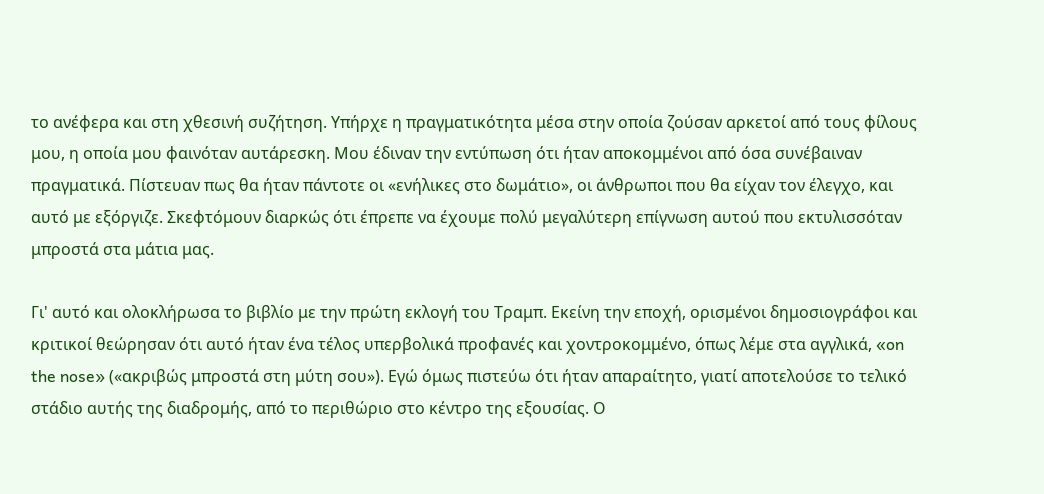το ανέφερα και στη χθεσινή συζήτηση. Υπήρχε η πραγματικότητα μέσα στην οποία ζούσαν αρκετοί από τους φίλους μου, η οποία μου φαινόταν αυτάρεσκη. Μου έδιναν την εντύπωση ότι ήταν αποκομμένοι από όσα συνέβαιναν πραγματικά. Πίστευαν πως θα ήταν πάντοτε οι «ενήλικες στο δωμάτιο», οι άνθρωποι που θα είχαν τον έλεγχο, και αυτό με εξόργιζε. Σκεφτόμουν διαρκώς ότι έπρεπε να έχουμε πολύ μεγαλύτερη επίγνωση αυτού που εκτυλισσόταν μπροστά στα μάτια μας.

Γι' αυτό και ολοκλήρωσα το βιβλίο με την πρώτη εκλογή του Τραμπ. Εκείνη την εποχή, ορισμένοι δημοσιογράφοι και κριτικοί θεώρησαν ότι αυτό ήταν ένα τέλος υπερβολικά προφανές και χοντροκομμένο, όπως λέμε στα αγγλικά, «on the nose» («ακριβώς μπροστά στη μύτη σου»). Εγώ όμως πιστεύω ότι ήταν απαραίτητο, γιατί αποτελούσε το τελικό στάδιο αυτής της διαδρομής, από το περιθώριο στο κέντρο της εξουσίας. Ο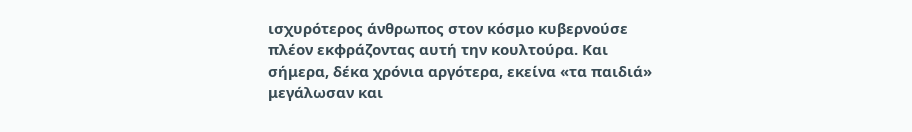ισχυρότερος άνθρωπος στον κόσμο κυβερνούσε πλέον εκφράζοντας αυτή την κουλτούρα. Και σήμερα, δέκα χρόνια αργότερα, εκείνα «τα παιδιά» μεγάλωσαν και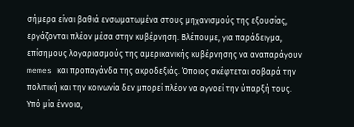σήμερα είναι βαθιά ενσωματωμένα στους μηχανισμούς της εξουσίας, εργάζονται πλέον μέσα στην κυβέρνηση. Βλέπουμε, για παράδειγμα, επίσημους λογαριασμούς της αμερικανικής κυβέρνησης να αναπαράγουν memes και προπαγάνδα της ακροδεξιάς. Όποιος σκέφτεται σοβαρά την πολιτική και την κοινωνία δεν μπορεί πλέον να αγνοεί την ύπαρξή τους. Υπό μία έννοια,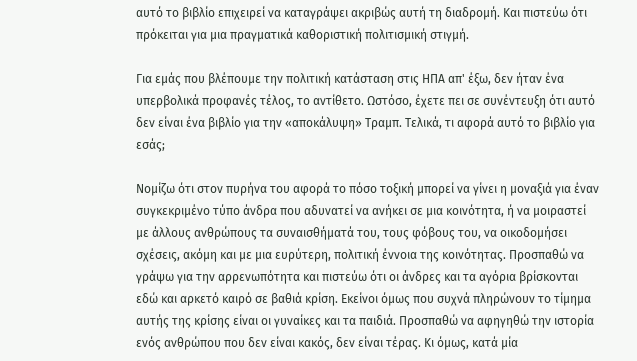αυτό το βιβλίο επιχειρεί να καταγράψει ακριβώς αυτή τη διαδρομή. Και πιστεύω ότι πρόκειται για μια πραγματικά καθοριστική πολιτισμική στιγμή.

Για εμάς που βλέπουμε την πολιτική κατάσταση στις ΗΠΑ απ' έξω, δεν ήταν ένα υπερβολικά προφανές τέλος, το αντίθετο. Ωστόσο, έχετε πει σε συνέντευξη ότι αυτό δεν είναι ένα βιβλίο για την «αποκάλυψη» Τραμπ. Τελικά, τι αφορά αυτό το βιβλίο για εσάς;

Νομίζω ότι στον πυρήνα του αφορά το πόσο τοξική μπορεί να γίνει η μοναξιά για έναν συγκεκριμένο τύπο άνδρα που αδυνατεί να ανήκει σε μια κοινότητα, ή να μοιραστεί με άλλους ανθρώπους τα συναισθήματά του, τους φόβους του, να οικοδομήσει σχέσεις, ακόμη και με μια ευρύτερη, πολιτική έννοια της κοινότητας. Προσπαθώ να γράψω για την αρρενωπότητα και πιστεύω ότι οι άνδρες και τα αγόρια βρίσκονται εδώ και αρκετό καιρό σε βαθιά κρίση. Εκείνοι όμως που συχνά πληρώνουν το τίμημα αυτής της κρίσης είναι οι γυναίκες και τα παιδιά. Προσπαθώ να αφηγηθώ την ιστορία ενός ανθρώπου που δεν είναι κακός, δεν είναι τέρας. Κι όμως, κατά μία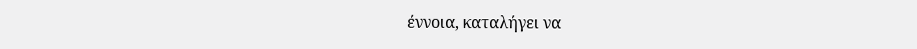έννοια, καταλήγει να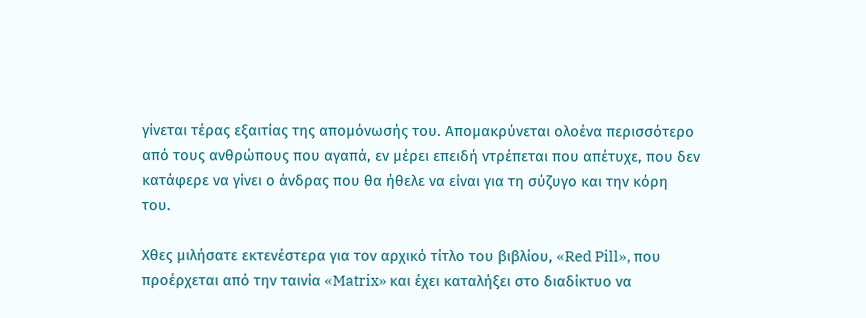γίνεται τέρας εξαιτίας της απομόνωσής του. Απομακρύνεται ολοένα περισσότερο από τους ανθρώπους που αγαπά, εν μέρει επειδή ντρέπεται που απέτυχε, που δεν κατάφερε να γίνει ο άνδρας που θα ήθελε να είναι για τη σύζυγο και την κόρη του.

Χθες μιλήσατε εκτενέστερα για τον αρχικό τίτλο του βιβλίου, «Red Pill», που προέρχεται από την ταινία «Matrix» και έχει καταλήξει στο διαδίκτυο να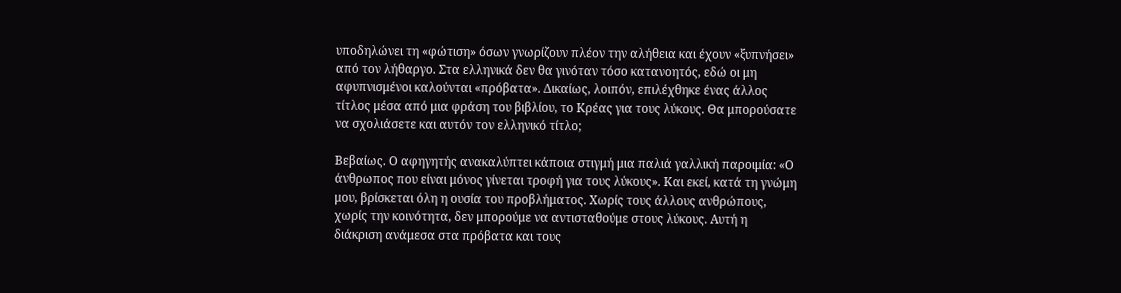υποδηλώνει τη «φώτιση» όσων γνωρίζουν πλέον την αλήθεια και έχουν «ξυπνήσει» από τον λήθαργο. Στα ελληνικά δεν θα γινόταν τόσο κατανοητός, εδώ οι μη αφυπνισμένοι καλούνται «πρόβατα». Δικαίως, λοιπόν, επιλέχθηκε ένας άλλος τίτλος μέσα από μια φράση του βιβλίου, το Κρέας για τους λύκους. Θα μπορούσατε να σχολιάσετε και αυτόν τον ελληνικό τίτλο;

Βεβαίως. Ο αφηγητής ανακαλύπτει κάποια στιγμή μια παλιά γαλλική παροιμία: «Ο άνθρωπος που είναι μόνος γίνεται τροφή για τους λύκους». Και εκεί, κατά τη γνώμη μου, βρίσκεται όλη η ουσία του προβλήματος. Χωρίς τους άλλους ανθρώπους, χωρίς την κοινότητα, δεν μπορούμε να αντισταθούμε στους λύκους. Αυτή η διάκριση ανάμεσα στα πρόβατα και τους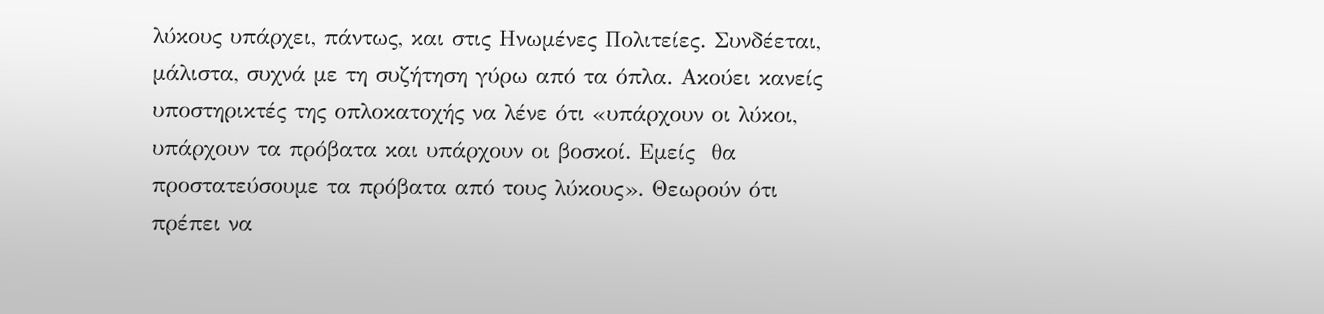λύκους υπάρχει, πάντως, και στις Ηνωμένες Πολιτείες. Συνδέεται, μάλιστα, συχνά με τη συζήτηση γύρω από τα όπλα. Ακούει κανείς υποστηρικτές της οπλοκατοχής να λένε ότι «υπάρχουν οι λύκοι, υπάρχουν τα πρόβατα και υπάρχουν οι βοσκοί. Εμείς  θα προστατεύσουμε τα πρόβατα από τους λύκους». Θεωρούν ότι πρέπει να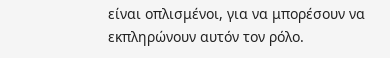είναι οπλισμένοι, για να μπορέσουν να εκπληρώνουν αυτόν τον ρόλο.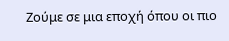Ζούμε σε μια εποχή όπου οι πιο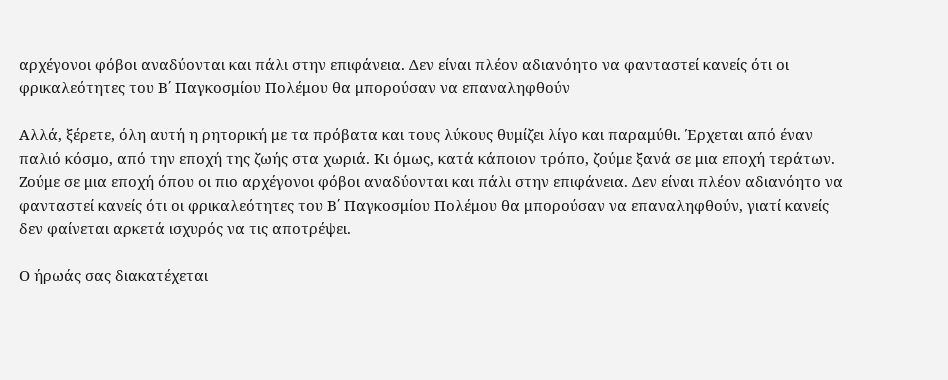αρχέγονοι φόβοι αναδύονται και πάλι στην επιφάνεια. Δεν είναι πλέον αδιανόητο να φανταστεί κανείς ότι οι φρικαλεότητες του Β΄ Παγκοσμίου Πολέμου θα μπορούσαν να επαναληφθούν

Αλλά, ξέρετε, όλη αυτή η ρητορική με τα πρόβατα και τους λύκους θυμίζει λίγο και παραμύθι. Έρχεται από έναν παλιό κόσμο, από την εποχή της ζωής στα χωριά. Κι όμως, κατά κάποιον τρόπο, ζούμε ξανά σε μια εποχή τεράτων. Ζούμε σε μια εποχή όπου οι πιο αρχέγονοι φόβοι αναδύονται και πάλι στην επιφάνεια. Δεν είναι πλέον αδιανόητο να φανταστεί κανείς ότι οι φρικαλεότητες του Β΄ Παγκοσμίου Πολέμου θα μπορούσαν να επαναληφθούν, γιατί κανείς δεν φαίνεται αρκετά ισχυρός να τις αποτρέψει.

Ο ήρωάς σας διακατέχεται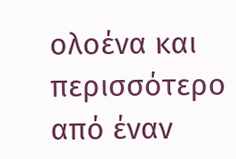ολοένα και περισσότερο από έναν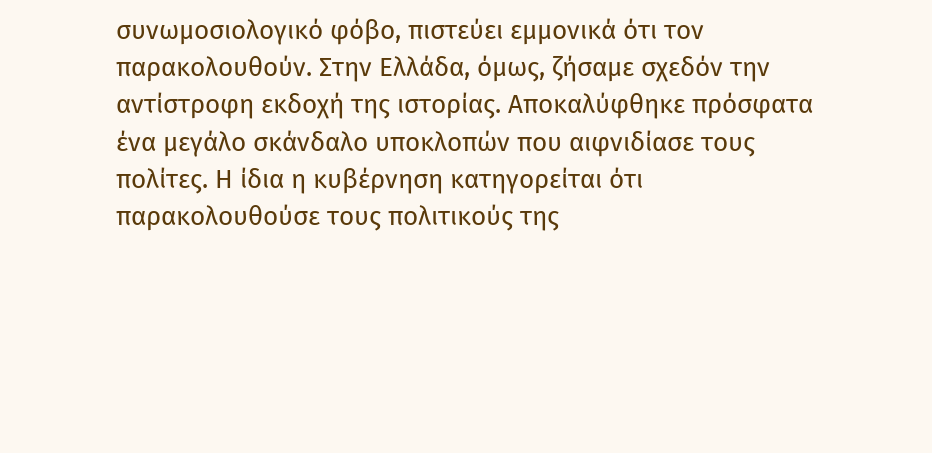συνωμοσιολογικό φόβο, πιστεύει εμμονικά ότι τον παρακολουθούν. Στην Ελλάδα, όμως, ζήσαμε σχεδόν την αντίστροφη εκδοχή της ιστορίας. Αποκαλύφθηκε πρόσφατα ένα μεγάλο σκάνδαλο υποκλοπών που αιφνιδίασε τους πολίτες. Η ίδια η κυβέρνηση κατηγορείται ότι παρακολουθούσε τους πολιτικούς της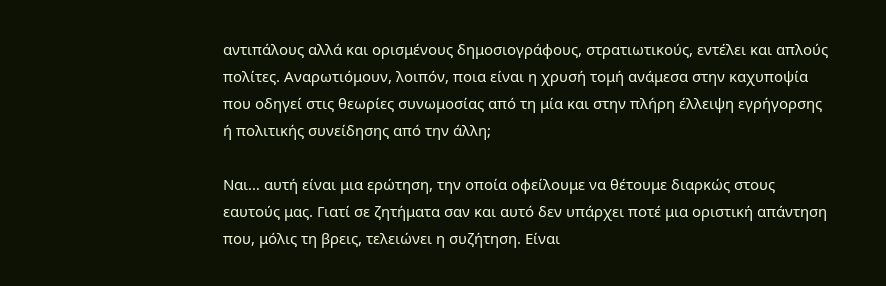αντιπάλους αλλά και ορισμένους δημοσιογράφους, στρατιωτικούς, εντέλει και απλούς πολίτες. Αναρωτιόμουν, λοιπόν, ποια είναι η χρυσή τομή ανάμεσα στην καχυποψία που οδηγεί στις θεωρίες συνωμοσίας από τη μία και στην πλήρη έλλειψη εγρήγορσης ή πολιτικής συνείδησης από την άλλη;

Ναι… αυτή είναι μια ερώτηση, την οποία οφείλουμε να θέτουμε διαρκώς στους εαυτούς μας. Γιατί σε ζητήματα σαν και αυτό δεν υπάρχει ποτέ μια οριστική απάντηση που, μόλις τη βρεις, τελειώνει η συζήτηση. Είναι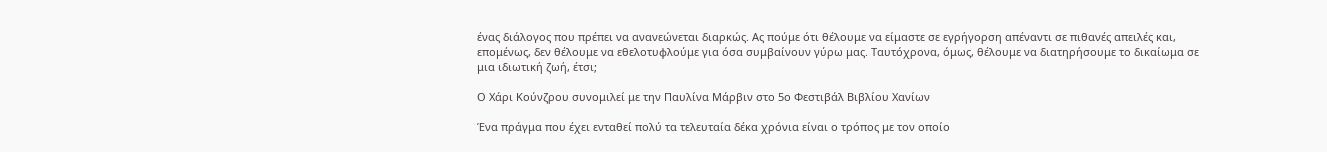ένας διάλογος που πρέπει να ανανεώνεται διαρκώς. Ας πούμε ότι θέλουμε να είμαστε σε εγρήγορση απέναντι σε πιθανές απειλές και, επομένως, δεν θέλουμε να εθελοτυφλούμε για όσα συμβαίνουν γύρω μας. Ταυτόχρονα, όμως, θέλουμε να διατηρήσουμε το δικαίωμα σε μια ιδιωτική ζωή, έτσι;

Ο Χάρι Κούνζρου συνομιλεί με την Παυλίνα Μάρβιν στο 5ο Φεστιβάλ Βιβλίου Χανίων

Ένα πράγμα που έχει ενταθεί πολύ τα τελευταία δέκα χρόνια είναι ο τρόπος με τον οποίο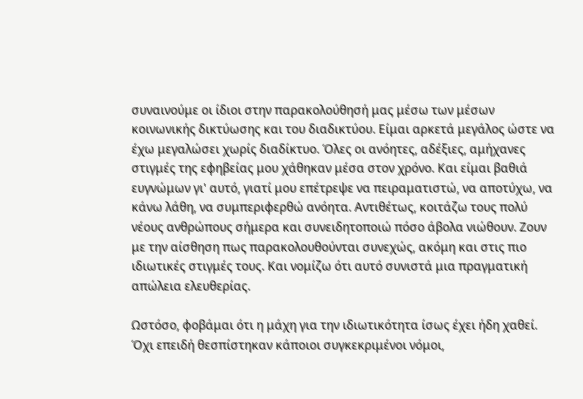συναινούμε οι ίδιοι στην παρακολούθησή μας μέσω των μέσων κοινωνικής δικτύωσης και του διαδικτύου. Είμαι αρκετά μεγάλος ώστε να έχω μεγαλώσει χωρίς διαδίκτυο. Όλες οι ανόητες, αδέξιες, αμήχανες στιγμές της εφηβείας μου χάθηκαν μέσα στον χρόνο. Και είμαι βαθιά ευγνώμων γι' αυτό, γιατί μου επέτρεψε να πειραματιστώ, να αποτύχω, να κάνω λάθη, να συμπεριφερθώ ανόητα. Αντιθέτως, κοιτάζω τους πολύ νέους ανθρώπους σήμερα και συνειδητοποιώ πόσο άβολα νιώθουν. Ζουν με την αίσθηση πως παρακολουθούνται συνεχώς, ακόμη και στις πιο ιδιωτικές στιγμές τους. Και νομίζω ότι αυτό συνιστά μια πραγματική απώλεια ελευθερίας.

Ωστόσο, φοβάμαι ότι η μάχη για την ιδιωτικότητα ίσως έχει ήδη χαθεί. Όχι επειδή θεσπίστηκαν κάποιοι συγκεκριμένοι νόμοι,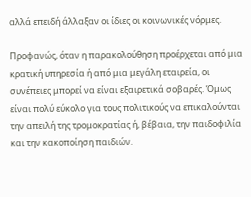αλλά επειδή άλλαξαν οι ίδιες οι κοινωνικές νόρμες.

Προφανώς, όταν η παρακολούθηση προέρχεται από μια κρατική υπηρεσία ή από μια μεγάλη εταιρεία, οι συνέπειες μπορεί να είναι εξαιρετικά σοβαρές. Όμως είναι πολύ εύκολο για τους πολιτικούς να επικαλούνται την απειλή της τρομοκρατίας ή, βέβαια, την παιδοφιλία και την κακοποίηση παιδιών.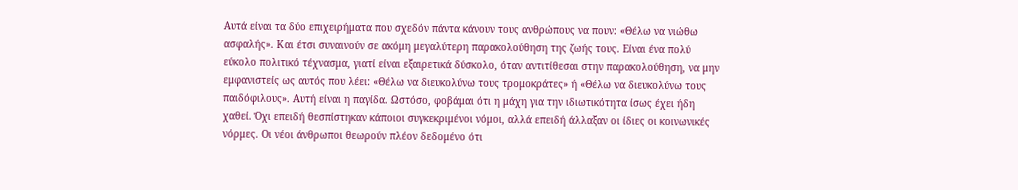Αυτά είναι τα δύο επιχειρήματα που σχεδόν πάντα κάνουν τους ανθρώπους να πουν: «Θέλω να νιώθω ασφαλής». Και έτσι συναινούν σε ακόμη μεγαλύτερη παρακολούθηση της ζωής τους. Είναι ένα πολύ εύκολο πολιτικό τέχνασμα, γιατί είναι εξαιρετικά δύσκολο, όταν αντιτίθεσαι στην παρακολούθηση, να μην εμφανιστείς ως αυτός που λέει: «Θέλω να διευκολύνω τους τρομοκράτες» ή «Θέλω να διευκολύνω τους παιδόφιλους». Αυτή είναι η παγίδα. Ωστόσο, φοβάμαι ότι η μάχη για την ιδιωτικότητα ίσως έχει ήδη χαθεί. Όχι επειδή θεσπίστηκαν κάποιοι συγκεκριμένοι νόμοι, αλλά επειδή άλλαξαν οι ίδιες οι κοινωνικές νόρμες. Οι νέοι άνθρωποι θεωρούν πλέον δεδομένο ότι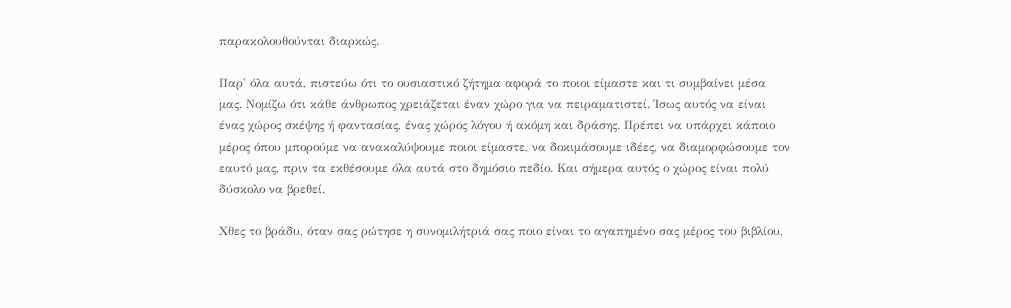παρακολουθούνται διαρκώς.

Παρ' όλα αυτά, πιστεύω ότι το ουσιαστικό ζήτημα αφορά το ποιοι είμαστε και τι συμβαίνει μέσα μας. Νομίζω ότι κάθε άνθρωπος χρειάζεται έναν χώρο για να πειραματιστεί. Ίσως αυτός να είναι ένας χώρος σκέψης ή φαντασίας, ένας χώρος λόγου ή ακόμη και δράσης. Πρέπει να υπάρχει κάποιο μέρος όπου μπορούμε να ανακαλύψουμε ποιοι είμαστε, να δοκιμάσουμε ιδέες, να διαμορφώσουμε τον εαυτό μας, πριν τα εκθέσουμε όλα αυτά στο δημόσιο πεδίο. Και σήμερα αυτός ο χώρος είναι πολύ δύσκολο να βρεθεί.

Χθες το βράδυ, όταν σας ρώτησε η συνομιλήτριά σας ποιο είναι το αγαπημένο σας μέρος του βιβλίου,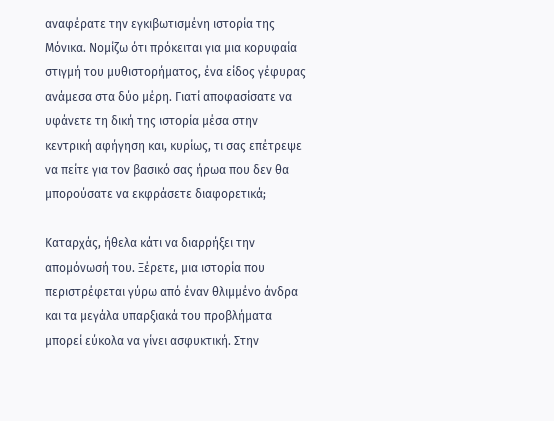αναφέρατε την εγκιβωτισμένη ιστορία της Μόνικα. Νομίζω ότι πρόκειται για μια κορυφαία στιγμή του μυθιστορήματος, ένα είδος γέφυρας ανάμεσα στα δύο μέρη. Γιατί αποφασίσατε να υφάνετε τη δική της ιστορία μέσα στην κεντρική αφήγηση και, κυρίως, τι σας επέτρεψε να πείτε για τον βασικό σας ήρωα που δεν θα μπορούσατε να εκφράσετε διαφορετικά;

Καταρχάς, ήθελα κάτι να διαρρήξει την απομόνωσή του. Ξέρετε, μια ιστορία που περιστρέφεται γύρω από έναν θλιμμένο άνδρα και τα μεγάλα υπαρξιακά του προβλήματα μπορεί εύκολα να γίνει ασφυκτική. Στην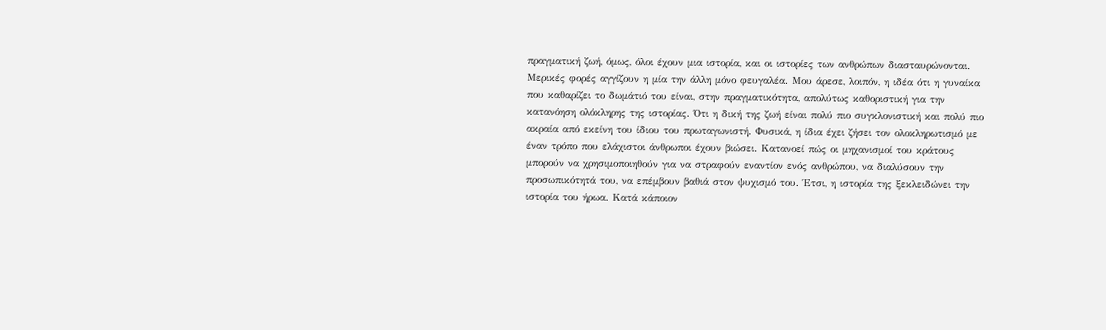πραγματική ζωή, όμως, όλοι έχουν μια ιστορία, και οι ιστορίες των ανθρώπων διασταυρώνονται. Μερικές φορές αγγίζουν η μία την άλλη μόνο φευγαλέα. Μου άρεσε, λοιπόν, η ιδέα ότι η γυναίκα που καθαρίζει το δωμάτιό του είναι, στην πραγματικότητα, απολύτως καθοριστική για την κατανόηση ολόκληρης της ιστορίας. Ότι η δική της ζωή είναι πολύ πιο συγκλονιστική και πολύ πιο ακραία από εκείνη του ίδιου του πρωταγωνιστή. Φυσικά, η ίδια έχει ζήσει τον ολοκληρωτισμό με έναν τρόπο που ελάχιστοι άνθρωποι έχουν βιώσει. Κατανοεί πώς οι μηχανισμοί του κράτους μπορούν να χρησιμοποιηθούν για να στραφούν εναντίον ενός ανθρώπου, να διαλύσουν την προσωπικότητά του, να επέμβουν βαθιά στον ψυχισμό του. Έτσι, η ιστορία της ξεκλειδώνει την ιστορία του ήρωα. Κατά κάποιον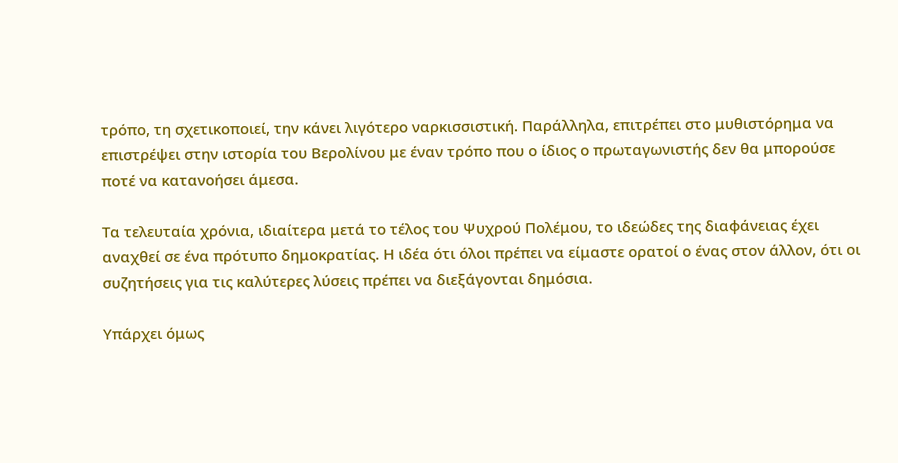τρόπο, τη σχετικοποιεί, την κάνει λιγότερο ναρκισσιστική. Παράλληλα, επιτρέπει στο μυθιστόρημα να επιστρέψει στην ιστορία του Βερολίνου με έναν τρόπο που ο ίδιος ο πρωταγωνιστής δεν θα μπορούσε ποτέ να κατανοήσει άμεσα.

Τα τελευταία χρόνια, ιδιαίτερα μετά το τέλος του Ψυχρού Πολέμου, το ιδεώδες της διαφάνειας έχει αναχθεί σε ένα πρότυπο δημοκρατίας. Η ιδέα ότι όλοι πρέπει να είμαστε ορατοί ο ένας στον άλλον, ότι οι συζητήσεις για τις καλύτερες λύσεις πρέπει να διεξάγονται δημόσια.

Υπάρχει όμως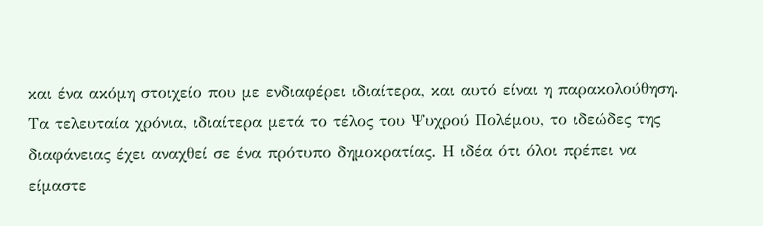και ένα ακόμη στοιχείο που με ενδιαφέρει ιδιαίτερα, και αυτό είναι η παρακολούθηση. Τα τελευταία χρόνια, ιδιαίτερα μετά το τέλος του Ψυχρού Πολέμου, το ιδεώδες της διαφάνειας έχει αναχθεί σε ένα πρότυπο δημοκρατίας. Η ιδέα ότι όλοι πρέπει να είμαστε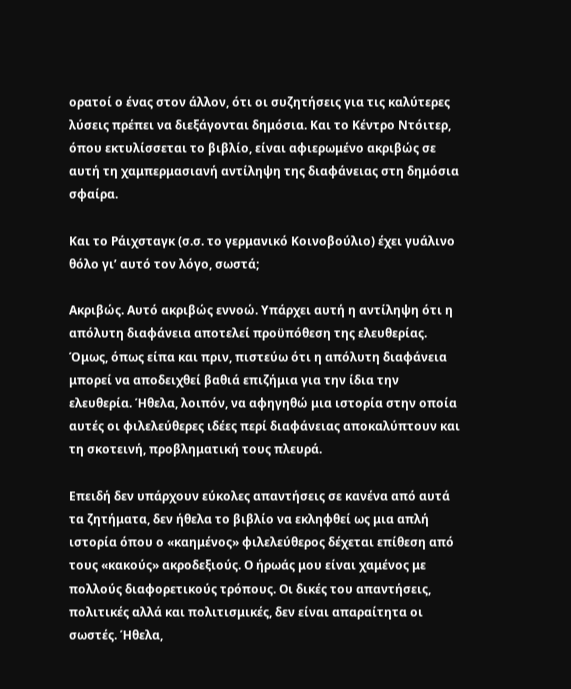ορατοί ο ένας στον άλλον, ότι οι συζητήσεις για τις καλύτερες λύσεις πρέπει να διεξάγονται δημόσια. Και το Κέντρο Ντόιτερ, όπου εκτυλίσσεται το βιβλίο, είναι αφιερωμένο ακριβώς σε αυτή τη χαμπερμασιανή αντίληψη της διαφάνειας στη δημόσια σφαίρα.

Και το Ράιχσταγκ (σ.σ. το γερμανικό Κοινοβούλιο) έχει γυάλινο θόλο γι’ αυτό τον λόγο, σωστά;

Ακριβώς. Αυτό ακριβώς εννοώ. Υπάρχει αυτή η αντίληψη ότι η απόλυτη διαφάνεια αποτελεί προϋπόθεση της ελευθερίας. Όμως, όπως είπα και πριν, πιστεύω ότι η απόλυτη διαφάνεια μπορεί να αποδειχθεί βαθιά επιζήμια για την ίδια την ελευθερία. Ήθελα, λοιπόν, να αφηγηθώ μια ιστορία στην οποία αυτές οι φιλελεύθερες ιδέες περί διαφάνειας αποκαλύπτουν και τη σκοτεινή, προβληματική τους πλευρά.

Επειδή δεν υπάρχουν εύκολες απαντήσεις σε κανένα από αυτά τα ζητήματα, δεν ήθελα το βιβλίο να εκληφθεί ως μια απλή ιστορία όπου ο «καημένος» φιλελεύθερος δέχεται επίθεση από τους «κακούς» ακροδεξιούς. Ο ήρωάς μου είναι χαμένος με πολλούς διαφορετικούς τρόπους. Οι δικές του απαντήσεις, πολιτικές αλλά και πολιτισμικές, δεν είναι απαραίτητα οι σωστές. Ήθελα,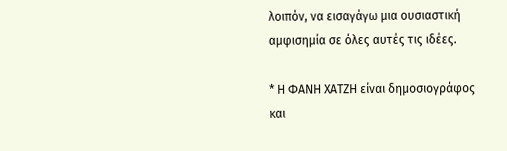λοιπόν, να εισαγάγω μια ουσιαστική αμφισημία σε όλες αυτές τις ιδέες.

* Η ΦΑΝΗ ΧΑΤΖΗ είναι δημοσιογράφος και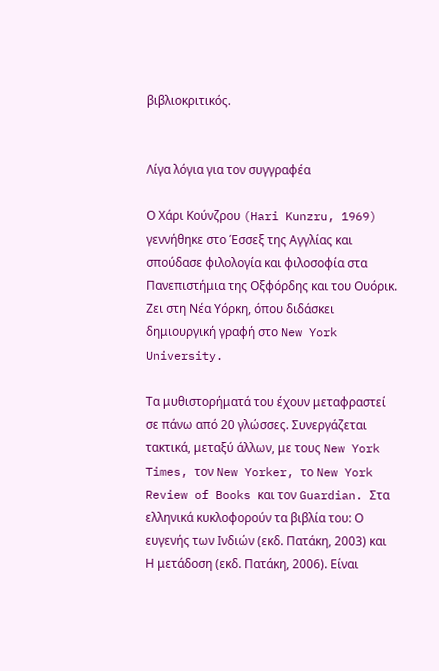βιβλιοκριτικός.


Λίγα λόγια για τον συγγραφέα

Ο Χάρι Κούνζρου (Hari Kunzru, 1969) γεννήθηκε στο Έσσεξ της Αγγλίας και σπούδασε φιλολογία και φιλοσοφία στα Πανεπιστήμια της Οξφόρδης και του Ουόρικ. Ζει στη Νέα Υόρκη, όπου διδάσκει δημιουργική γραφή στο New York University.

Τα μυθιστορήματά του έχουν μεταφραστεί σε πάνω από 20 γλώσσες. Συνεργάζεται τακτικά, μεταξύ άλλων, με τους New York Times, τον New Yorker, το New York Review of Books και τον Guardian. Στα ελληνικά κυκλοφορούν τα βιβλία του: Ο ευγενής των Ινδιών (εκδ. Πατάκη, 2003) και Η μετάδοση (εκδ. Πατάκη, 2006). Είναι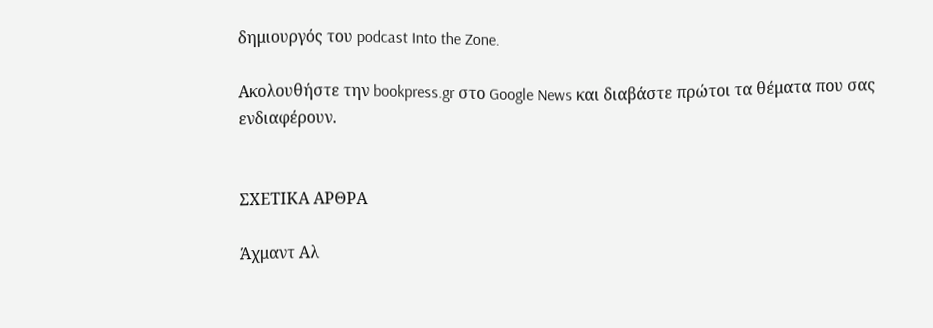δημιουργός του podcast Into the Zone.

Ακολουθήστε την bookpress.gr στο Google News και διαβάστε πρώτοι τα θέματα που σας ενδιαφέρουν.


ΣΧΕΤΙΚΑ ΑΡΘΡΑ

Άχμαντ Αλ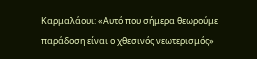Καρμαλάουι: «Αυτό που σήμερα θεωρούμε παράδοση είναι ο χθεσινός νεωτερισμός»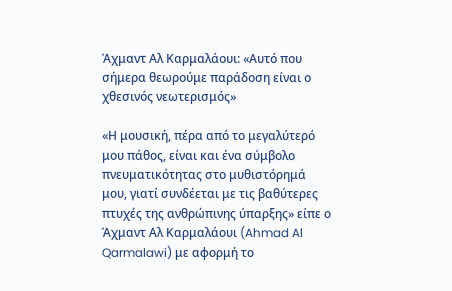Άχμαντ Αλ Καρμαλάουι: «Αυτό που σήμερα θεωρούμε παράδοση είναι ο χθεσινός νεωτερισμός»

«Η μουσική, πέρα από το μεγαλύτερό μου πάθος, είναι και ένα σύμβολο πνευματικότητας στο μυθιστόρημά μου, γιατί συνδέεται με τις βαθύτερες πτυχές της ανθρώπινης ύπαρξης» είπε ο Άχμαντ Αλ Καρμαλάουι (Ahmad Al Qarmalawi) με αφορμή το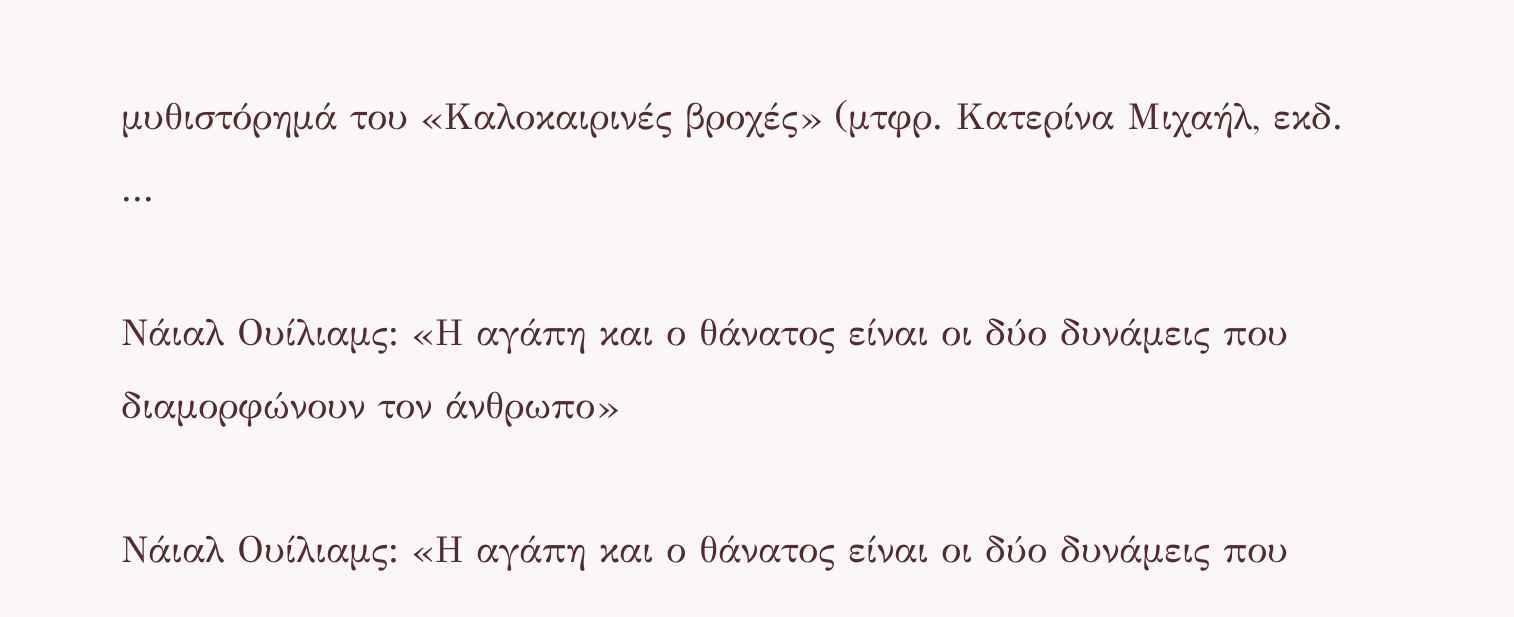μυθιστόρημά του «Καλοκαιρινές βροχές» (μτφρ. Κατερίνα Μιχαήλ, εκδ. ...

Νάιαλ Ουίλιαμς: «Η αγάπη και ο θάνατος είναι οι δύο δυνάμεις που διαμορφώνουν τον άνθρωπο»

Νάιαλ Ουίλιαμς: «Η αγάπη και ο θάνατος είναι οι δύο δυνάμεις που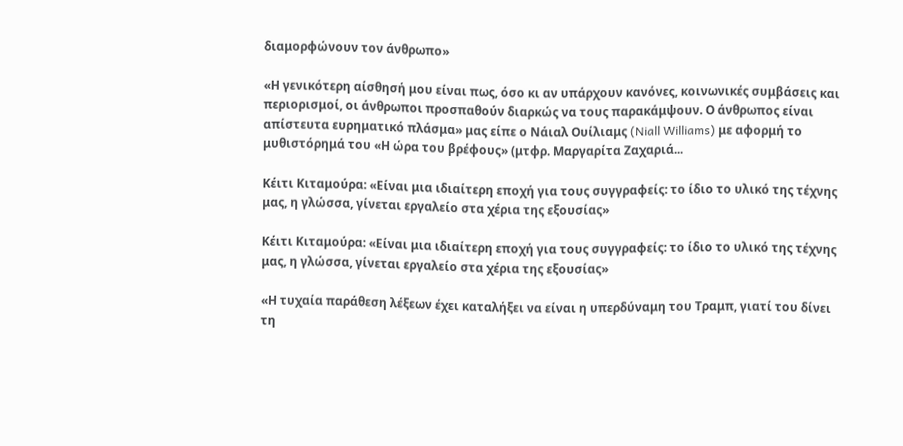διαμορφώνουν τον άνθρωπο»

«Η γενικότερη αίσθησή μου είναι πως, όσο κι αν υπάρχουν κανόνες, κοινωνικές συμβάσεις και περιορισμοί, οι άνθρωποι προσπαθούν διαρκώς να τους παρακάμψουν. Ο άνθρωπος είναι απίστευτα ευρηματικό πλάσμα» μας είπε ο Νάιαλ Ουίλιαμς (Niall Williams) με αφορμή το μυθιστόρημά του «Η ώρα του βρέφους» (μτφρ. Μαργαρίτα Ζαχαριά...

Κέιτι Κιταμούρα: «Είναι μια ιδιαίτερη εποχή για τους συγγραφείς: το ίδιο το υλικό της τέχνης μας, η γλώσσα, γίνεται εργαλείο στα χέρια της εξουσίας»

Κέιτι Κιταμούρα: «Είναι μια ιδιαίτερη εποχή για τους συγγραφείς: το ίδιο το υλικό της τέχνης μας, η γλώσσα, γίνεται εργαλείο στα χέρια της εξουσίας»

«Η τυχαία παράθεση λέξεων έχει καταλήξει να είναι η υπερδύναμη του Τραμπ, γιατί του δίνει τη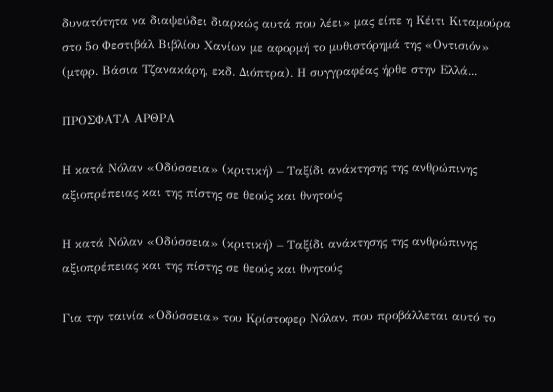δυνατότητα να διαψεύδει διαρκώς αυτά που λέει» μας είπε η Κέιτι Κιταμούρα στο 5ο Φεστιβάλ Βιβλίου Χανίων με αφορμή το μυθιστόρημά της «Οντισιόν» (μτφρ. Βάσια Τζανακάρη, εκδ. Διόπτρα). Η συγγραφέας ήρθε στην Ελλά...

ΠΡΟΣΦΑΤΑ ΑΡΘΡΑ

Η κατά Νόλαν «Οδύσσεια» (κριτική) – Ταξίδι ανάκτησης της ανθρώπινης αξιοπρέπειας και της πίστης σε θεούς και θνητούς

Η κατά Νόλαν «Οδύσσεια» (κριτική) – Ταξίδι ανάκτησης της ανθρώπινης αξιοπρέπειας και της πίστης σε θεούς και θνητούς

Για την ταινία «Οδύσσεια» του Κρίστοφερ Νόλαν, που προβάλλεται αυτό το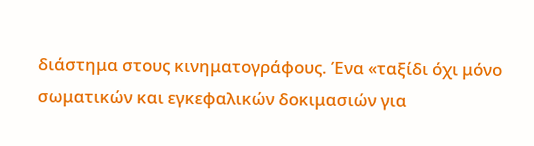διάστημα στους κινηματογράφους. Ένα «ταξίδι όχι μόνο σωματικών και εγκεφαλικών δοκιμασιών για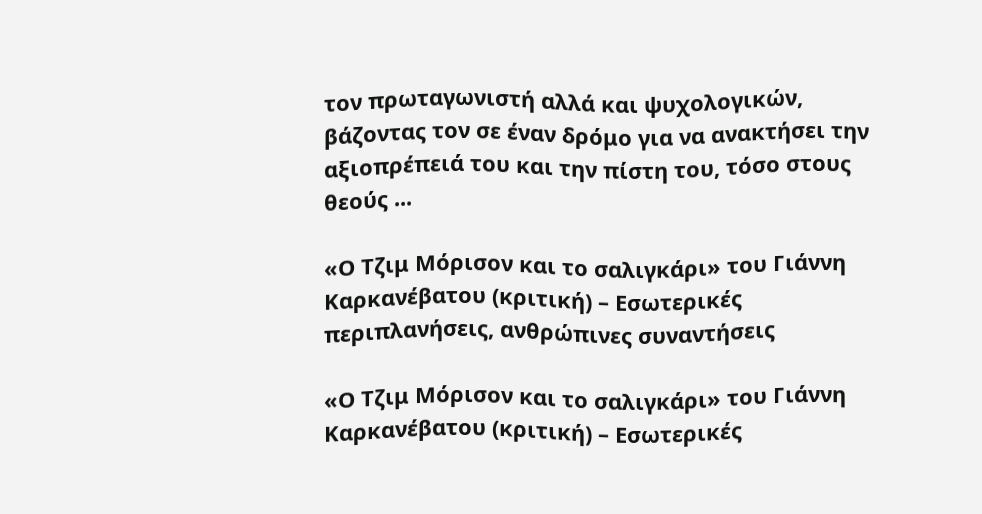τον πρωταγωνιστή αλλά και ψυχολογικών, βάζοντας τον σε έναν δρόμο για να ανακτήσει την αξιοπρέπειά του και την πίστη του, τόσο στους θεούς ...

«Ο Τζιμ Μόρισον και το σαλιγκάρι» του Γιάννη Καρκανέβατου (κριτική) – Εσωτερικές περιπλανήσεις, ανθρώπινες συναντήσεις

«Ο Τζιμ Μόρισον και το σαλιγκάρι» του Γιάννη Καρκανέβατου (κριτική) – Εσωτερικές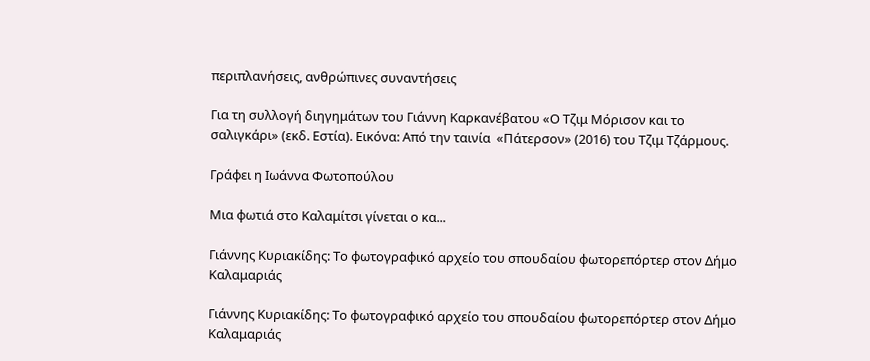περιπλανήσεις, ανθρώπινες συναντήσεις

Για τη συλλογή διηγημάτων του Γιάννη Καρκανέβατου «Ο Τζιμ Μόρισον και το σαλιγκάρι» (εκδ. Εστία). Εικόνα: Από την ταινία  «Πάτερσον» (2016) του Τζιμ Τζάρμους.

Γράφει η Ιωάννα Φωτοπούλου

Μια φωτιά στο Καλαμίτσι γίνεται ο κα...

Γιάννης Κυριακίδης: Το φωτογραφικό αρχείο του σπουδαίου φωτορεπόρτερ στον Δήμο Καλαμαριάς

Γιάννης Κυριακίδης: Το φωτογραφικό αρχείο του σπουδαίου φωτορεπόρτερ στον Δήμο Καλαμαριάς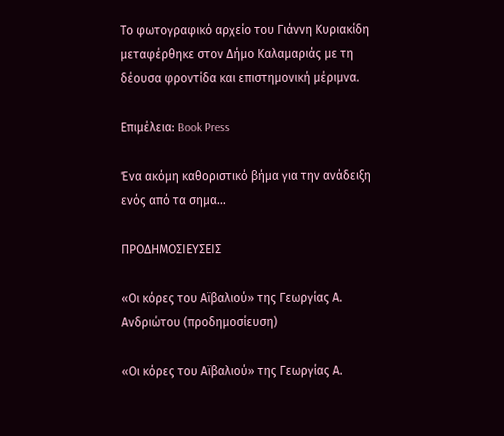Το φωτογραφικό αρχείο του Γιάννη Κυριακίδη μεταφέρθηκε στον Δήμο Καλαμαριάς με τη δέουσα φροντίδα και επιστημονική μέριμνα.

Επιμέλεια: Book Press

Ένα ακόμη καθοριστικό βήμα για την ανάδειξη ενός από τα σημα...

ΠΡΟΔΗΜΟΣΙΕΥΣΕΙΣ

«Οι κόρες του Αϊβαλιού» της Γεωργίας Α. Ανδριώτου (προδημοσίευση)

«Οι κόρες του Αϊβαλιού» της Γεωργίας Α.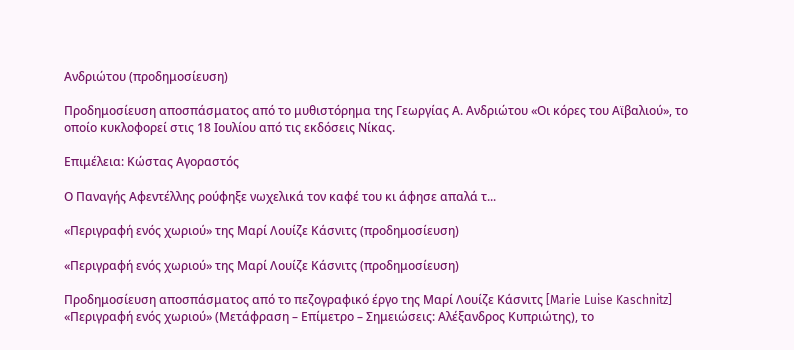Ανδριώτου (προδημοσίευση)

Προδημοσίευση αποσπάσματος από το μυθιστόρημα της Γεωργίας Α. Ανδριώτου «Οι κόρες του Αϊβαλιού», το οποίο κυκλοφορεί στις 18 Ιουλίου από τις εκδόσεις Νίκας.

Επιμέλεια: Κώστας Αγοραστός

Ο Παναγής Αφεντέλλης ρούφηξε νωχελικά τον καφέ του κι άφησε απαλά τ...

«Περιγραφή ενός χωριού» της Μαρί Λουίζε Κάσνιτς (προδημοσίευση)

«Περιγραφή ενός χωριού» της Μαρί Λουίζε Κάσνιτς (προδημοσίευση)

Προδημοσίευση αποσπάσματος από το πεζογραφικό έργο της Μαρί Λουίζε Κάσνιτς [Marie Luise Kaschnitz] «Περιγραφή ενός χωριού» (Μετάφραση – Επίμετρο – Σημειώσεις: Αλέξανδρος Κυπριώτης), το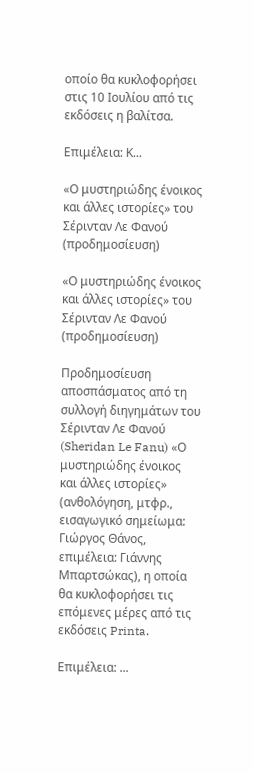οποίο θα κυκλοφορήσει στις 10 Ιουλίου από τις εκδόσεις η βαλίτσα.

Επιμέλεια: Κ...

«Ο μυστηριώδης ένοικος και άλλες ιστορίες» του Σέρινταν Λε Φανού (προδημοσίευση)

«Ο μυστηριώδης ένοικος και άλλες ιστορίες» του Σέρινταν Λε Φανού (προδημοσίευση)

Προδημοσίευση αποσπάσματος από τη συλλογή διηγημάτων του Σέρινταν Λε Φανού (Sheridan Le Fanu) «Ο μυστηριώδης ένοικος και άλλες ιστορίες» (ανθολόγηση, μτφρ., εισαγωγικό σημείωμα: Γιώργος Θάνος, επιμέλεια: Γιάννης Μπαρτσώκας), η οποία θα κυκλοφορήσει τις επόμενες μέρες από τις εκδόσεις Printa.

Επιμέλεια: ...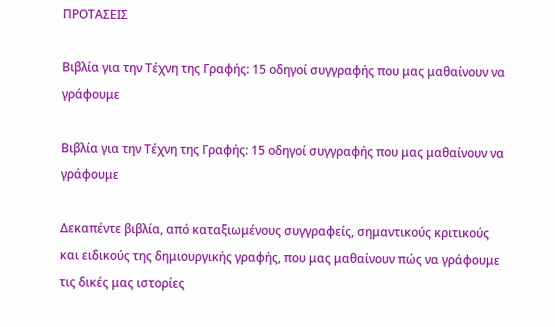ΠΡΟΤΑΣΕΙΣ

Βιβλία για την Τέχνη της Γραφής: 15 οδηγοί συγγραφής που μας μαθαίνουν να γράφουμε

Βιβλία για την Τέχνη της Γραφής: 15 οδηγοί συγγραφής που μας μαθαίνουν να γράφουμε

Δεκαπέντε βιβλία, από καταξιωμένους συγγραφείς, σημαντικούς κριτικούς και ειδικούς της δημιουργικής γραφής, που μας μαθαίνουν πώς να γράφουμε τις δικές μας ιστορίες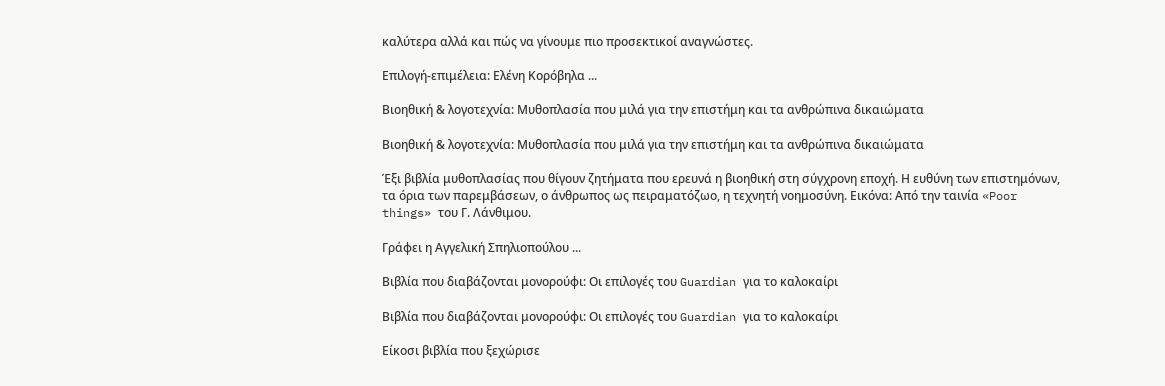καλύτερα αλλά και πώς να γίνουμε πιο προσεκτικοί αναγνώστες.

Επιλογή-επιμέλεια: Ελένη Κορόβηλα ...

Βιοηθική & λογοτεχνία: Μυθοπλασία που μιλά για την επιστήμη και τα ανθρώπινα δικαιώματα

Βιοηθική & λογοτεχνία: Μυθοπλασία που μιλά για την επιστήμη και τα ανθρώπινα δικαιώματα

Έξι βιβλία μυθοπλασίας που θίγουν ζητήματα που ερευνά η βιοηθική στη σύγχρονη εποχή. Η ευθύνη των επιστημόνων, τα όρια των παρεμβάσεων, ο άνθρωπος ως πειραματόζωο, η τεχνητή νοημοσύνη. Εικόνα: Από την ταινία «Poor things» του Γ. Λάνθιμου.

Γράφει η Αγγελική Σπηλιοπούλου ...

Βιβλία που διαβάζονται μονορούφι: Οι επιλογές του Guardian για το καλοκαίρι

Βιβλία που διαβάζονται μονορούφι: Οι επιλογές του Guardian για το καλοκαίρι

Είκοσι βιβλία που ξεχώρισε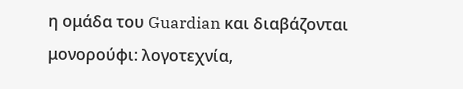η ομάδα του Guardian και διαβάζονται μονορούφι: λογοτεχνία,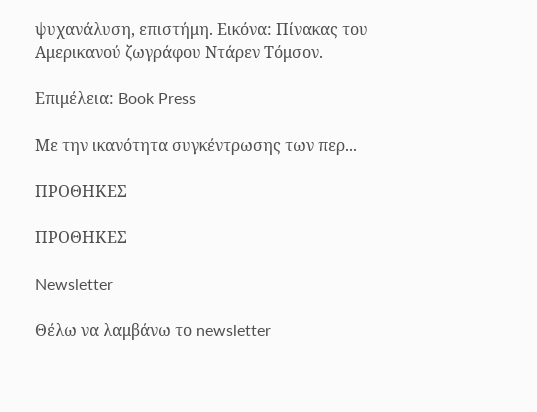ψυχανάλυση, επιστήμη. Εικόνα: Πίνακας του Αμερικανού ζωγράφου Ντάρεν Τόμσον.

Επιμέλεια: Book Press

Με την ικανότητα συγκέντρωσης των περ...

ΠΡΟΘΗΚΕΣ

ΠΡΟΘΗΚΕΣ

Newsletter

Θέλω να λαμβάνω το newsletter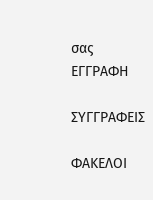σας
ΕΓΓΡΑΦΗ

ΣΥΓΓΡΑΦΕΙΣ

ΦΑΚΕΛΟΙ